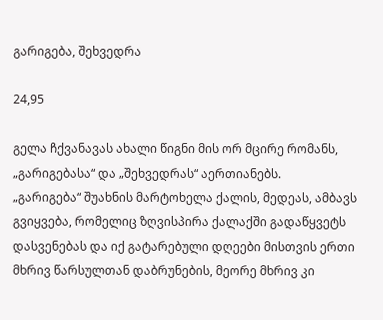გარიგება, შეხვედრა

24,95

გელა ჩქვანავას ახალი წიგნი მის ორ მცირე რომანს, „გარიგებასა“ და „შეხვედრას“ აერთიანებს.
„გარიგება“ შუახნის მარტოხელა ქალის, მედეას, ამბავს გვიყვება, რომელიც ზღვისპირა ქალაქში გადაწყვეტს დასვენებას და იქ გატარებული დღეები მისთვის ერთი მხრივ წარსულთან დაბრუნების, მეორე მხრივ კი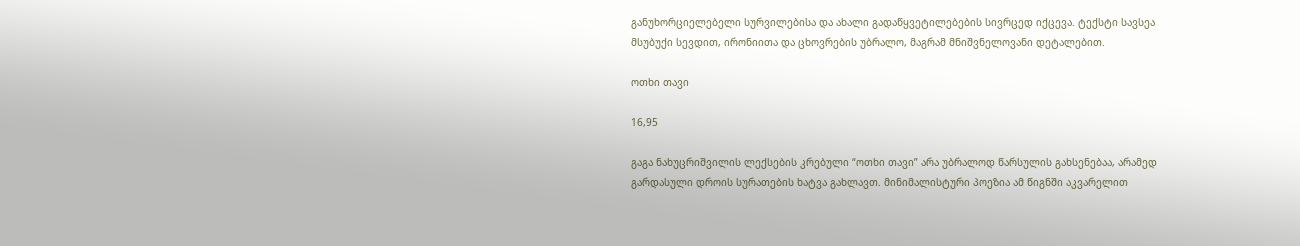განუხორციელებელი სურვილებისა და ახალი გადაწყვეტილებების სივრცედ იქცევა. ტექსტი სავსეა მსუბუქი სევდით, ირონიითა და ცხოვრების უბრალო, მაგრამ მნიშვნელოვანი დეტალებით.

ოთხი თავი

16,95

გაგა ნახუცრიშვილის ლექსების კრებული “ოთხი თავი” არა უბრალოდ წარსულის გახსენებაა, არამედ გარდასული დროის სურათების ხატვა გახლავთ. მინიმალისტური პოეზია ამ წიგნში აკვარელით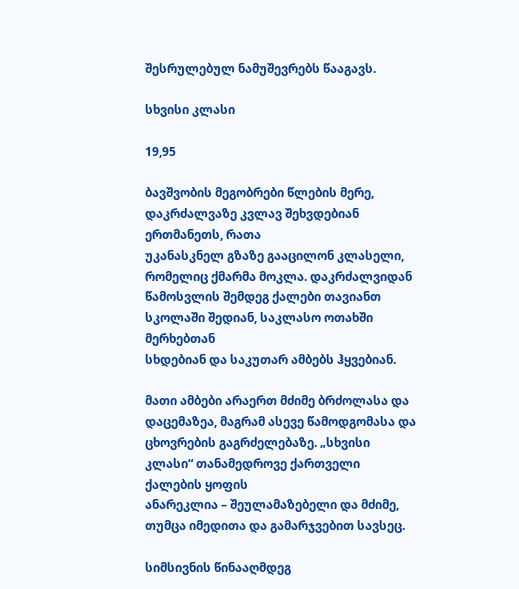შესრულებულ ნამუშევრებს წააგავს.

სხვისი კლასი

19,95

ბავშვობის მეგობრები წლების მერე, დაკრძალვაზე კვლავ შეხვდებიან ერთმანეთს, რათა
უკანასკნელ გზაზე გააცილონ კლასელი, რომელიც ქმარმა მოკლა. დაკრძალვიდან
წამოსვლის შემდეგ ქალები თავიანთ სკოლაში შედიან, საკლასო ოთახში მერხებთან
სხდებიან და საკუთარ ამბებს ჰყვებიან.

მათი ამბები არაერთ მძიმე ბრძოლასა და დაცემაზეა, მაგრამ ასევე წამოდგომასა და
ცხოვრების გაგრძელებაზე. „სხვისი კლასი“ თანამედროვე ქართველი ქალების ყოფის
ანარეკლია – შეულამაზებელი და მძიმე, თუმცა იმედითა და გამარჯვებით სავსეც.

სიმსივნის წინააღმდეგ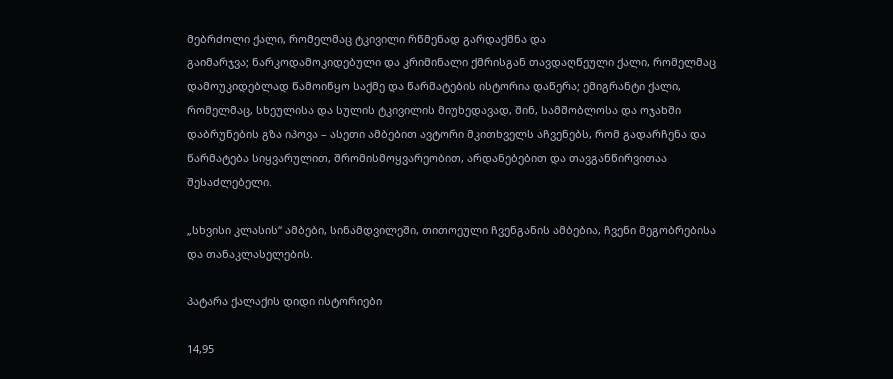მებრძოლი ქალი, რომელმაც ტკივილი რწმენად გარდაქმნა და
გაიმარჯვა; ნარკოდამოკიდებული და კრიმინალი ქმრისგან თავდაღწეული ქალი, რომელმაც
დამოუკიდებლად წამოიწყო საქმე და წარმატების ისტორია დაწერა; ემიგრანტი ქალი,
რომელმაც, სხეულისა და სულის ტკივილის მიუხედავად, შინ, სამშობლოსა და ოჯახში
დაბრუნების გზა იპოვა – ასეთი ამბებით ავტორი მკითხველს აჩვენებს, რომ გადარჩენა და
წარმატება სიყვარულით, შრომისმოყვარეობით, არდანებებით და თავგანწირვითაა
შესაძლებელი.

„სხვისი კლასის“ ამბები, სინამდვილეში, თითოეული ჩვენგანის ამბებია, ჩვენი მეგობრებისა
და თანაკლასელების.

პატარა ქალაქის დიდი ისტორიები

14,95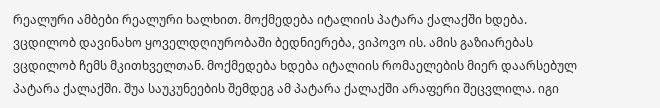რეალური ამბები რეალური ხალხით. მოქმედება იტალიის პატარა ქალაქში ხდება. ვცდილობ დავინახო ყოველდღიურობაში ბედნიერება, ვიპოვო ის. ამის გაზიარებას ვცდილობ ჩემს მკითხველთან. მოქმედება ხდება იტალიის რომაელების მიერ დაარსებულ პატარა ქალაქში. შუა საუკუნეების შემდეგ ამ პატარა ქალაქში არაფერი შეცვლილა. იგი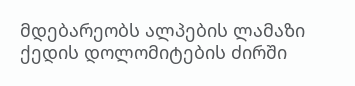მდებარეობს ალპების ლამაზი ქედის დოლომიტების ძირში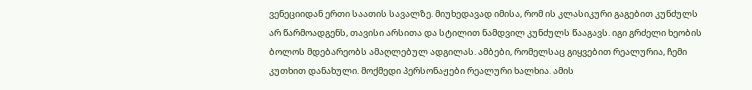ვენეციიდან ერთი საათის სავალზე. მიუხედავად იმისა, რომ ის კლასიკური გაგებით კუნძულს არ წარმოადგენს, თავისი არსითა და სტილით ნამდვილ კუნძულს წააგავს. იგი გრძელი ხეობის ბოლოს მდებარეობს ამაღლებულ ადგილას. ამბები, რომელსაც გიყვებით რეალურია, ჩემი კუთხით დანახული. მოქმედი პერსონაჟები რეალური ხალხია. ამის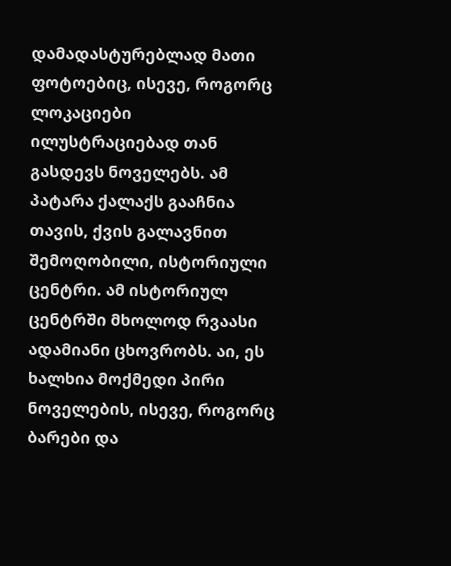დამადასტურებლად მათი ფოტოებიც, ისევე, როგორც ლოკაციები ილუსტრაციებად თან გასდევს ნოველებს. ამ პატარა ქალაქს გააჩნია თავის, ქვის გალავნით შემოღობილი, ისტორიული ცენტრი. ამ ისტორიულ ცენტრში მხოლოდ რვაასი ადამიანი ცხოვრობს. აი, ეს ხალხია მოქმედი პირი ნოველების, ისევე, როგორც ბარები და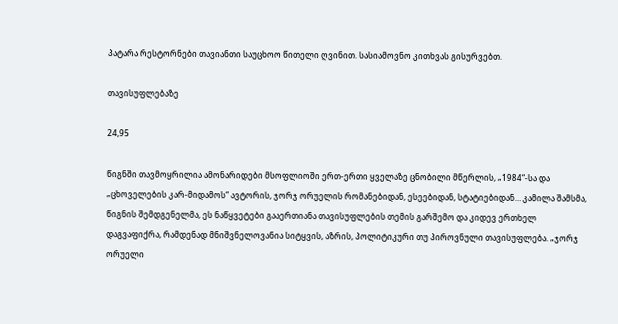პატარა რესტორნები თავიანთი საუცხოო წითელი ღვინით. სასიამოვნო კითხვას გისურვებთ.

თავისუფლებაზე

24,95

წიგნში თავმოყრილია ამონარიდები მსოფლიოში ერთ-ერთი ყველაზე ცნობილი მწერლის, „1984“-სა და „ცხოველების კარ-მიდამოს“ ავტორის, ჯორჯ ორუელის რომანებიდან, ესეებიდან, სტატიებიდან… კამილა შამსმა, წიგნის შემდგენელმა, ეს ნაწყვეტები გააერთიანა თავისუფლების თემის გარშემო და კიდევ ერთხელ დაგვაფიქრა, რამდენად მნიშვნელოვანია სიტყვის, აზრის, პოლიტიკური თუ პიროვნული თავისუფლება. „ჯორჯ ორუელი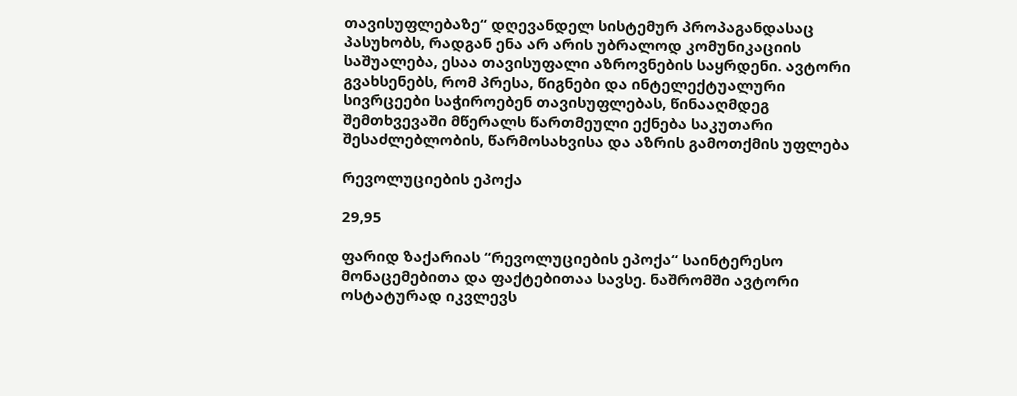თავისუფლებაზე“ დღევანდელ სისტემურ პროპაგანდასაც პასუხობს, რადგან ენა არ არის უბრალოდ კომუნიკაციის საშუალება, ესაა თავისუფალი აზროვნების საყრდენი. ავტორი გვახსენებს, რომ პრესა, წიგნები და ინტელექტუალური სივრცეები საჭიროებენ თავისუფლებას, წინააღმდეგ შემთხვევაში მწერალს წართმეული ექნება საკუთარი შესაძლებლობის, წარმოსახვისა და აზრის გამოთქმის უფლება

რევოლუციების ეპოქა

29,95

ფარიდ ზაქარიას “რევოლუციების ეპოქა“ საინტერესო მონაცემებითა და ფაქტებითაა სავსე. ნაშრომში ავტორი ოსტატურად იკვლევს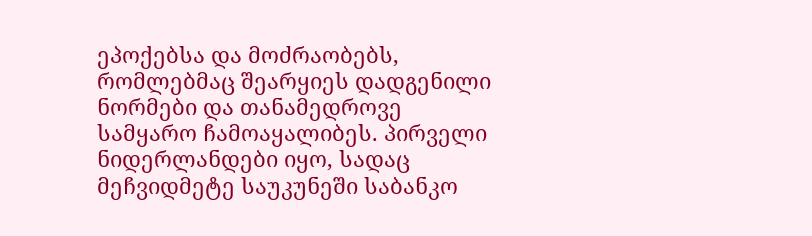ეპოქებსა და მოძრაობებს, რომლებმაც შეარყიეს დადგენილი ნორმები და თანამედროვე სამყარო ჩამოაყალიბეს. პირველი ნიდერლანდები იყო, სადაც მეჩვიდმეტე საუკუნეში საბანკო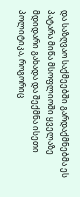და საზღვაო საქმეებში გარდაქმნებმა ეს პატარა მიწა მსოფლიოში ყველაზე მდიდარი გახადა და შექმნა ისეთი პოლიტიკა, როგორიც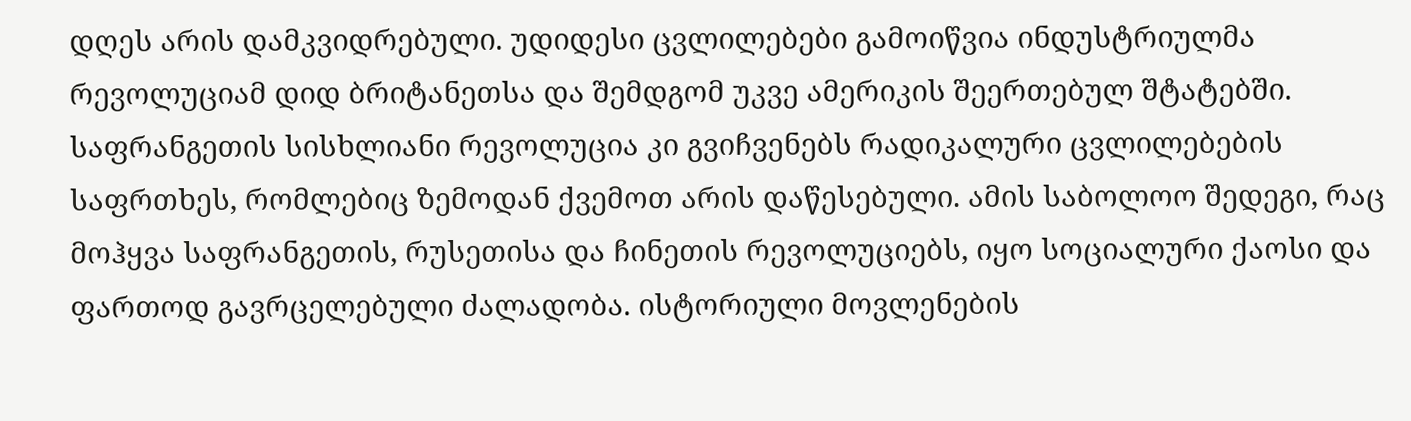დღეს არის დამკვიდრებული. უდიდესი ცვლილებები გამოიწვია ინდუსტრიულმა რევოლუციამ დიდ ბრიტანეთსა და შემდგომ უკვე ამერიკის შეერთებულ შტატებში. საფრანგეთის სისხლიანი რევოლუცია კი გვიჩვენებს რადიკალური ცვლილებების საფრთხეს, რომლებიც ზემოდან ქვემოთ არის დაწესებული. ამის საბოლოო შედეგი, რაც მოჰყვა საფრანგეთის, რუსეთისა და ჩინეთის რევოლუციებს, იყო სოციალური ქაოსი და ფართოდ გავრცელებული ძალადობა. ისტორიული მოვლენების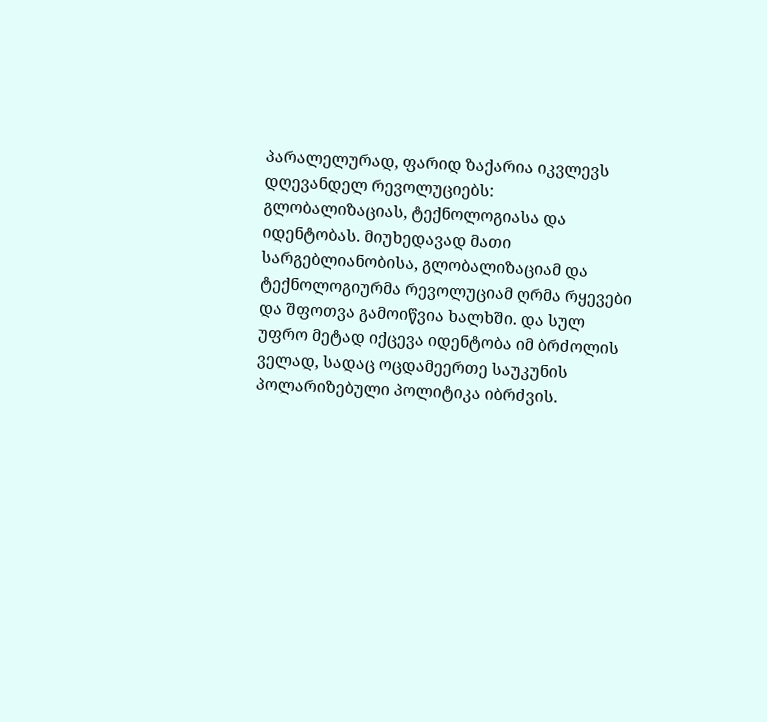პარალელურად, ფარიდ ზაქარია იკვლევს დღევანდელ რევოლუციებს: გლობალიზაციას, ტექნოლოგიასა და იდენტობას. მიუხედავად მათი სარგებლიანობისა, გლობალიზაციამ და ტექნოლოგიურმა რევოლუციამ ღრმა რყევები და შფოთვა გამოიწვია ხალხში. და სულ უფრო მეტად იქცევა იდენტობა იმ ბრძოლის ველად, სადაც ოცდამეერთე საუკუნის პოლარიზებული პოლიტიკა იბრძვის.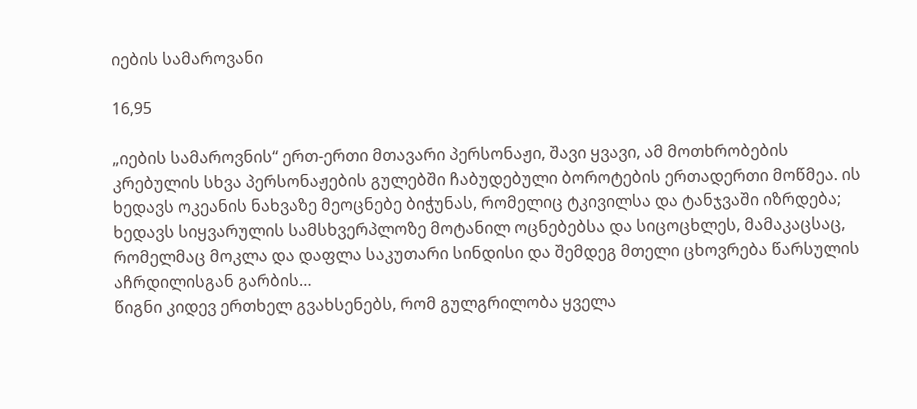იების სამაროვანი

16,95

„იების სამაროვნის“ ერთ-ერთი მთავარი პერსონაჟი, შავი ყვავი, ამ მოთხრობების კრებულის სხვა პერსონაჟების გულებში ჩაბუდებული ბოროტების ერთადერთი მოწმეა. ის ხედავს ოკეანის ნახვაზე მეოცნებე ბიჭუნას, რომელიც ტკივილსა და ტანჯვაში იზრდება; ხედავს სიყვარულის სამსხვერპლოზე მოტანილ ოცნებებსა და სიცოცხლეს, მამაკაცსაც, რომელმაც მოკლა და დაფლა საკუთარი სინდისი და შემდეგ მთელი ცხოვრება წარსულის აჩრდილისგან გარბის…
წიგნი კიდევ ერთხელ გვახსენებს, რომ გულგრილობა ყველა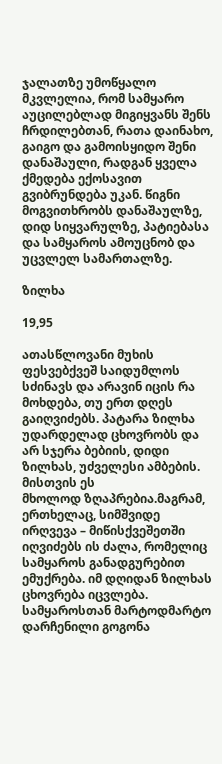ჯალათზე უმოწყალო მკვლელია, რომ სამყარო აუცილებლად მიგიყვანს შენს ჩრდილებთან, რათა დაინახო, გაიგო და გამოისყიდო შენი დანაშაული, რადგან ყველა ქმედება ექოსავით გვიბრუნდება უკან. წიგნი მოგვითხრობს დანაშაულზე, დიდ სიყვარულზე, პატიებასა და სამყაროს ამოუცნობ და უცვლელ სამართალზე.

ზილხა

19,95

ათასწლოვანი მუხის ფესვებქვეშ საიდუმლოს სძინავს და არავინ იცის რა მოხდება, თუ ერთ დღეს გაიღვიძებს. პატარა ზილხა უდარდელად ცხოვრობს და არ სჯერა ბებიის, დიდი ზილხას, უძველესი ამბების. მისთვის ეს
მხოლოდ ზღაპრებია.მაგრამ, ერთხელაც, სიმშვიდე ირღვევა – მიწისქვეშეთში იღვიძებს ის ძალა, რომელიც სამყაროს განადგურებით ემუქრება. იმ დღიდან ზილხას ცხოვრება იცვლება. სამყაროსთან მარტოდმარტო დარჩენილი გოგონა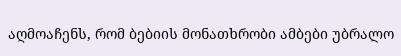აღმოაჩენს, რომ ბებიის მონათხრობი ამბები უბრალო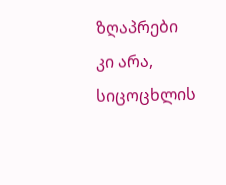ზღაპრები კი არა, სიცოცხლის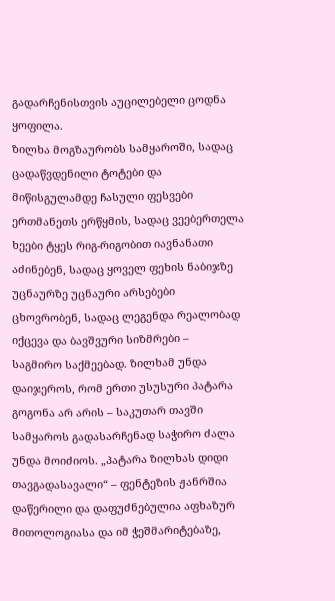გადარჩენისთვის აუცილებელი ცოდნა ყოფილა.
ზილხა მოგზაურობს სამყაროში, სადაც ცადაწვდენილი ტოტები და მიწისგულამდე ჩასული ფესვები ერთმანეთს ერწყმის, სადაც ვეებერთელა ხეები ტყეს რიგ-რიგობით იავნანათი აძინებენ, სადაც ყოველ ფეხის ნაბიჯზე უცნაურზე უცნაური არსებები ცხოვრობენ, სადაც ლეგენდა რეალობად იქცევა და ბავშვური სიზმრები –
საგმირო საქმეებად. ზილხამ უნდა დაიჯეროს, რომ ერთი უსუსური პატარა გოგონა არ არის – საკუთარ თავში სამყაროს გადასარჩენად საჭირო ძალა უნდა მოიძიოს. „პატარა ზილხას დიდი თავგადასავალი“ – ფენტეზის ჟანრშია დაწერილი და დაფუძნებულია აფხაზურ მითოლოგიასა და იმ ჭეშმარიტებაზე,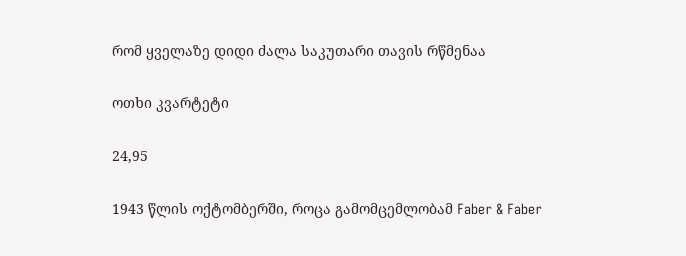რომ ყველაზე დიდი ძალა საკუთარი თავის რწმენაა

ოთხი კვარტეტი

24,95

1943 წლის ოქტომბერში, როცა გამომცემლობამ Faber & Faber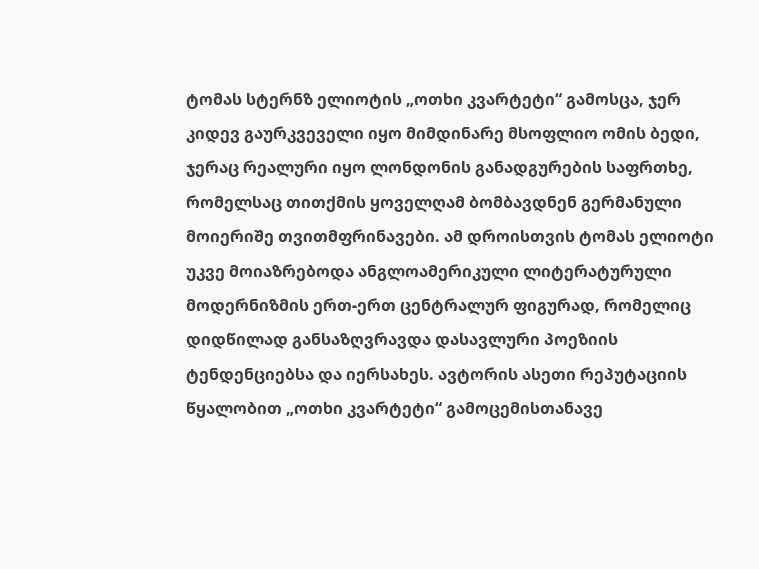ტომას სტერნზ ელიოტის „ოთხი კვარტეტი“ გამოსცა, ჯერ კიდევ გაურკვეველი იყო მიმდინარე მსოფლიო ომის ბედი, ჯერაც რეალური იყო ლონდონის განადგურების საფრთხე, რომელსაც თითქმის ყოველღამ ბომბავდნენ გერმანული მოიერიშე თვითმფრინავები. ამ დროისთვის ტომას ელიოტი უკვე მოიაზრებოდა ანგლოამერიკული ლიტერატურული მოდერნიზმის ერთ-ერთ ცენტრალურ ფიგურად, რომელიც დიდწილად განსაზღვრავდა დასავლური პოეზიის ტენდენციებსა და იერსახეს. ავტორის ასეთი რეპუტაციის წყალობით „ოთხი კვარტეტი“ გამოცემისთანავე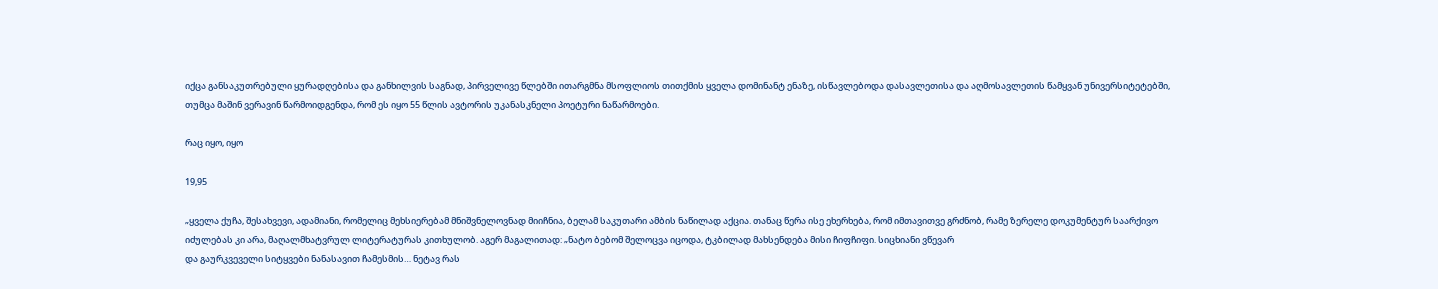იქცა განსაკუთრებული ყურადღებისა და განხილვის საგნად, პირველივე წლებში ითარგმნა მსოფლიოს თითქმის ყველა დომინანტ ენაზე, ისწავლებოდა დასავლეთისა და აღმოსავლეთის წამყვან უნივერსიტეტებში, თუმცა მაშინ ვერავინ წარმოიდგენდა, რომ ეს იყო 55 წლის ავტორის უკანასკნელი პოეტური ნაწარმოები.

რაც იყო, იყო

19,95

„ყველა ქუჩა, შესახვევი, ადამიანი, რომელიც მეხსიერებამ მნიშვნელოვნად მიიჩნია, ბელამ საკუთარი ამბის ნაწილად აქცია. თანაც წერა ისე ეხერხება, რომ იმთავითვე გრძნობ, რამე ზერელე დოკუმენტურ საარქივო იძულებას კი არა, მაღალმხატვრულ ლიტერატურას კითხულობ. აგერ მაგალითად: „ნატო ბებომ შელოცვა იცოდა, ტკბილად მახსენდება მისი ჩიფჩიფი. სიცხიანი ვწევარ
და გაურკვეველი სიტყვები ნანასავით ჩამესმის… ნეტავ რას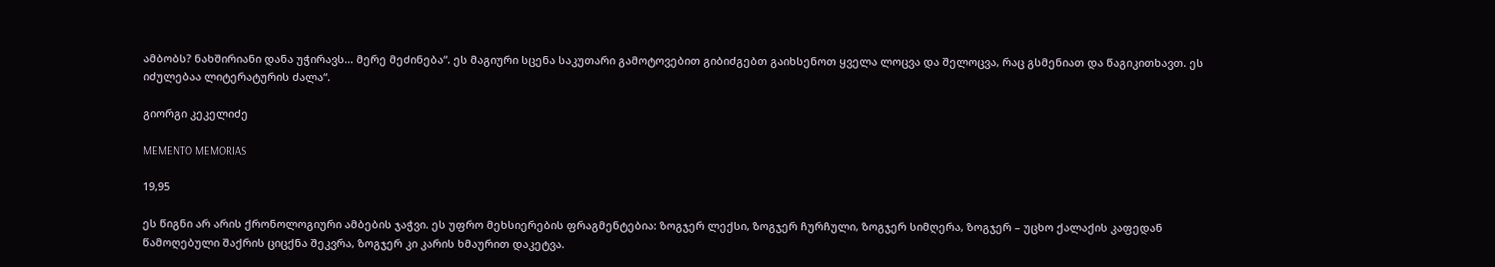ამბობს? ნახშირიანი დანა უჭირავს… მერე მეძინება“. ეს მაგიური სცენა საკუთარი გამოტოვებით გიბიძგებთ გაიხსენოთ ყველა ლოცვა და შელოცვა, რაც გსმენიათ და წაგიკითხავთ. ეს იძულებაა ლიტერატურის ძალა“.

გიორგი კეკელიძე

MEMENTO MEMORIAS

19,95

ეს წიგნი არ არის ქრონოლოგიური ამბების ჯაჭვი. ეს უფრო მეხსიერების ფრაგმენტებია: ზოგჯერ ლექსი, ზოგჯერ ჩურჩული, ზოგჯერ სიმღერა, ზოგჯერ – უცხო ქალაქის კაფედან წამოღებული შაქრის ციცქნა შეკვრა, ზოგჯერ კი კარის ხმაურით დაკეტვა.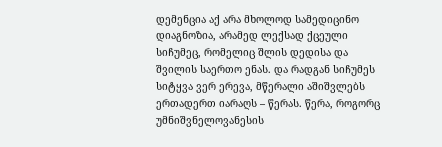დემენცია აქ არა მხოლოდ სამედიცინო დიაგნოზია, არამედ ლექსად ქცეული სიჩუმეც, რომელიც შლის დედისა და შვილის საერთო ენას. და რადგან სიჩუმეს სიტყვა ვერ ერევა, მწერალი აშიშვლებს ერთადერთ იარაღს – წერას. წერა, როგორც უმნიშვნელოვანესის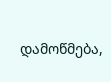დამოწმება,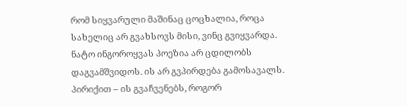რომ სიყვარული მაშინაც ცოცხალია, როცა სახელიც არ გვახსოვს მისი, ვინც გვიყვარდა.
ნატო ინგოროყვას პოეზია არ ცდილობს დაგვამშვიდოს. ის არ გვპირდება გამოსავალს. პირიქით – ის გვაჩვენებს, როგორ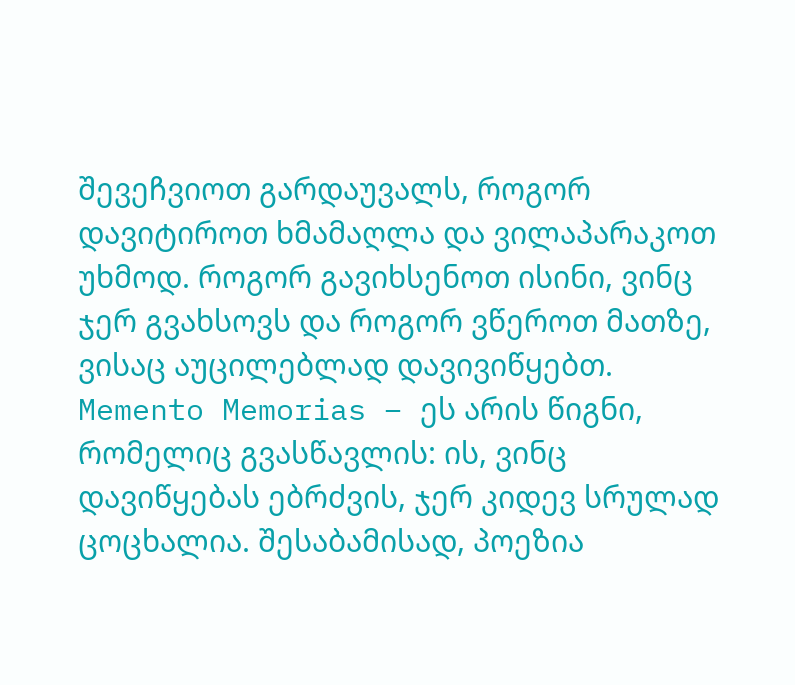შევეჩვიოთ გარდაუვალს, როგორ დავიტიროთ ხმამაღლა და ვილაპარაკოთ უხმოდ. როგორ გავიხსენოთ ისინი, ვინც ჯერ გვახსოვს და როგორ ვწეროთ მათზე, ვისაც აუცილებლად დავივიწყებთ.
Memento Memorias – ეს არის წიგნი, რომელიც გვასწავლის: ის, ვინც დავიწყებას ებრძვის, ჯერ კიდევ სრულად ცოცხალია. შესაბამისად, პოეზია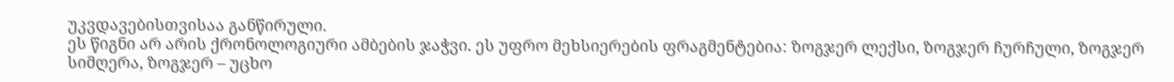უკვდავებისთვისაა განწირული.
ეს წიგნი არ არის ქრონოლოგიური ამბების ჯაჭვი. ეს უფრო მეხსიერების ფრაგმენტებია: ზოგჯერ ლექსი, ზოგჯერ ჩურჩული, ზოგჯერ სიმღერა, ზოგჯერ – უცხო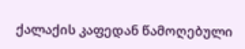ქალაქის კაფედან წამოღებული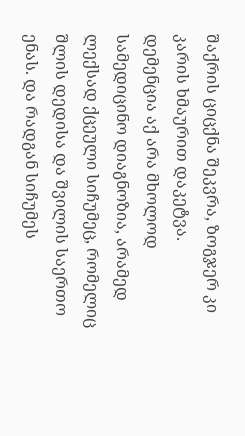შაქრის ციცქნა შეკვრა, ზოგჯერ კი კარის ხმაურით დაკეტვა.
დემენცია აქ არა მხოლოდ სამედიცინო დიაგნოზია, არამედ ლექსად ქცეული სიჩუმეც, რომელიც შლის დედისა და შვილის საერთო ენას. და რადგან სიჩუმეს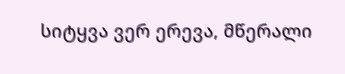სიტყვა ვერ ერევა, მწერალი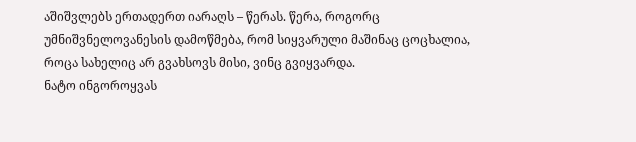აშიშვლებს ერთადერთ იარაღს – წერას. წერა, როგორც უმნიშვნელოვანესის დამოწმება, რომ სიყვარული მაშინაც ცოცხალია, როცა სახელიც არ გვახსოვს მისი, ვინც გვიყვარდა.
ნატო ინგოროყვას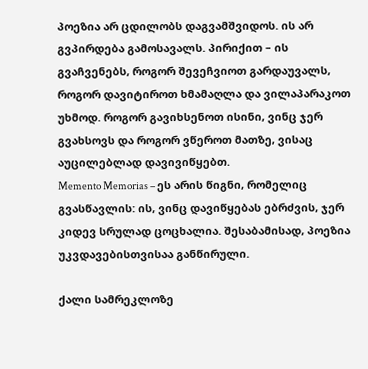პოეზია არ ცდილობს დაგვამშვიდოს. ის არ გვპირდება გამოსავალს. პირიქით – ის გვაჩვენებს, როგორ შევეჩვიოთ გარდაუვალს, როგორ დავიტიროთ ხმამაღლა და ვილაპარაკოთ უხმოდ. როგორ გავიხსენოთ ისინი, ვინც ჯერ გვახსოვს და როგორ ვწეროთ მათზე, ვისაც აუცილებლად დავივიწყებთ.
Memento Memorias – ეს არის წიგნი, რომელიც გვასწავლის: ის, ვინც დავიწყებას ებრძვის, ჯერ კიდევ სრულად ცოცხალია. შესაბამისად, პოეზია უკვდავებისთვისაა განწირული.

ქალი სამრეკლოზე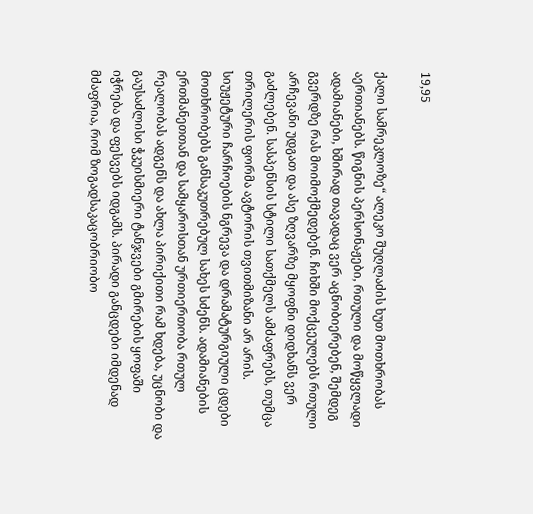19,95

ქალი სამრეკლოზე“ ალეკო შუღლაძის ხუთ მოთხრობას აერთიანებს. წიგნის პერსონაჟები, რთული და მოწყვლადი ადამიანები, ხშირად თავადაც ვერ აცნობიერებენ, შემდეგ გვერდზე რას მოიმოქმედებენ. ჩიხში მოქცეულებს რთული არჩევანი უდგათ და ასე ზღვარზე მყოფნი დიდხანს ვერ გაძლებენ. სასპენსის სტილი სათქმელს ამძაფრებს, თუმცა თრილერის ფორმა ავტორის თვითმიზანი არ არის.
სიუჟეტური ჩარჩოების ნგრევა და დრამატურგიული ცდები მოთხრობებს განსაკუთრებულ სახეს სძენს. ადამიანების ერთმანეთთან და სამყაროსთან ურთიერთობა რთულ რეალობას ადგენს და ახლა პირიქითი რამ ხდება, უცნობი და გაუსაძლისი ჭკუისმიერი ტანჯვები გმირების ყოფაში იჭრება და ფესვებს იდგამს. პირადი განცდები იმდენად მძაფრია, რომ ზოგადსაკაცობრიობო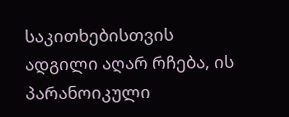საკითხებისთვის ადგილი აღარ რჩება, ის პარანოიკული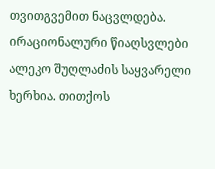თვითგვემით ნაცვლდება. ირაციონალური წიაღსვლები ალეკო შუღლაძის საყვარელი ხერხია. თითქოს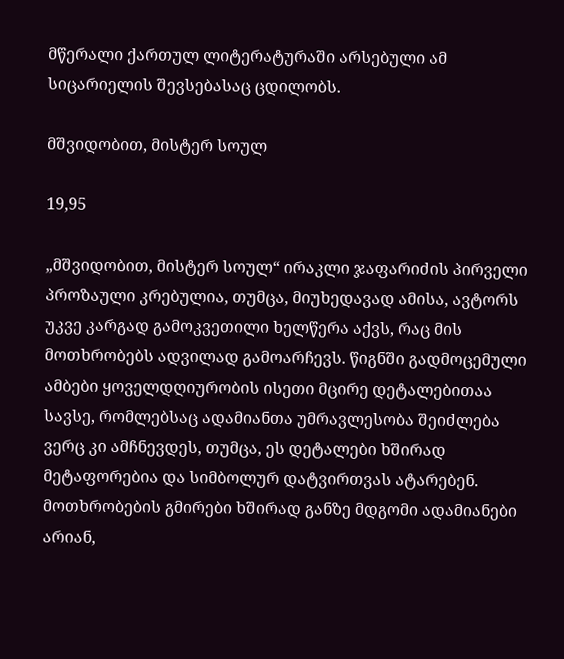მწერალი ქართულ ლიტერატურაში არსებული ამ სიცარიელის შევსებასაც ცდილობს.

მშვიდობით, მისტერ სოულ

19,95

„მშვიდობით, მისტერ სოულ“ ირაკლი ჯაფარიძის პირველი პროზაული კრებულია, თუმცა, მიუხედავად ამისა, ავტორს უკვე კარგად გამოკვეთილი ხელწერა აქვს, რაც მის მოთხრობებს ადვილად გამოარჩევს. წიგნში გადმოცემული ამბები ყოველდღიურობის ისეთი მცირე დეტალებითაა სავსე, რომლებსაც ადამიანთა უმრავლესობა შეიძლება ვერც კი ამჩნევდეს, თუმცა, ეს დეტალები ხშირად მეტაფორებია და სიმბოლურ დატვირთვას ატარებენ. მოთხრობების გმირები ხშირად განზე მდგომი ადამიანები არიან,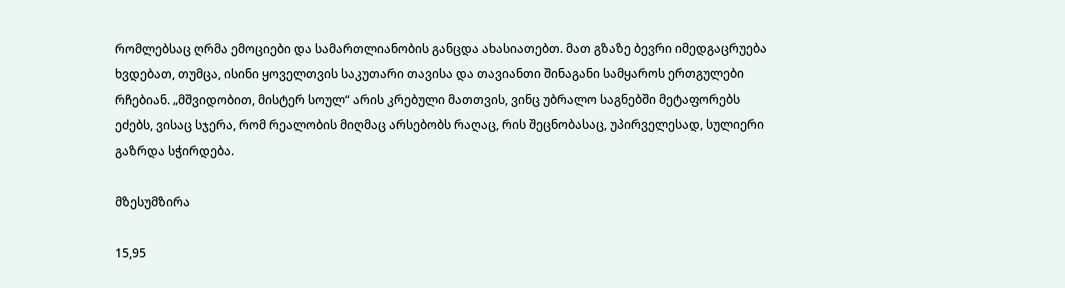რომლებსაც ღრმა ემოციები და სამართლიანობის განცდა ახასიათებთ. მათ გზაზე ბევრი იმედგაცრუება ხვდებათ, თუმცა, ისინი ყოველთვის საკუთარი თავისა და თავიანთი შინაგანი სამყაროს ერთგულები რჩებიან. „მშვიდობით, მისტერ სოულ“ არის კრებული მათთვის, ვინც უბრალო საგნებში მეტაფორებს ეძებს, ვისაც სჯერა, რომ რეალობის მიღმაც არსებობს რაღაც, რის შეცნობასაც, უპირველესად, სულიერი გაზრდა სჭირდება.

მზესუმზირა

15,95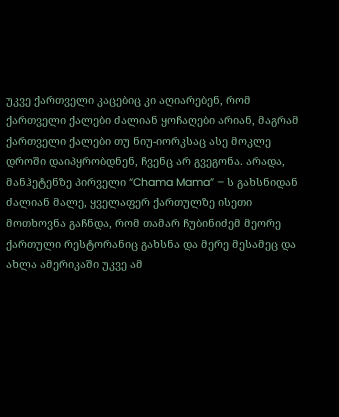უკვე ქართველი კაცებიც კი აღიარებენ, რომ ქართველი ქალები ძალიან ყოჩაღები არიან, მაგრამ ქართველი ქალები თუ ნიუ-იორკსაც ასე მოკლე დროში დაიპყრობდნენ, ჩვენც არ გვეგონა. არადა, მანჰეტენზე პირველი “Chama Mama” – ს გახსნიდან ძალიან მალე, ყველაფერ ქართულზე ისეთი მოთხოვნა გაჩნდა, რომ თამარ ჩუბინიძემ მეორე ქართული რესტორანიც გახსნა და მერე მესამეც და ახლა ამერიკაში უკვე ამ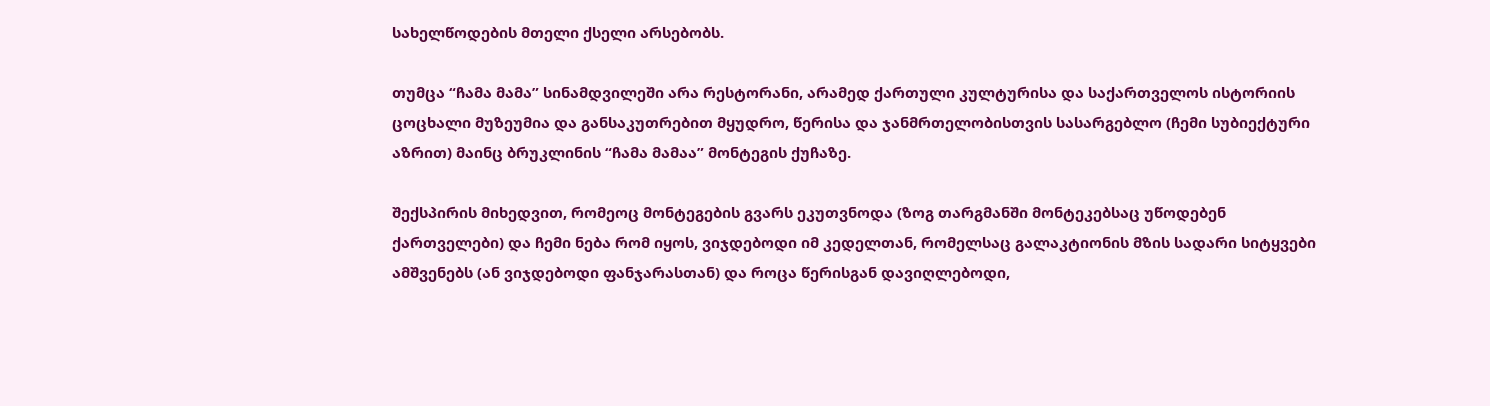სახელწოდების მთელი ქსელი არსებობს.

თუმცა “ჩამა მამა” სინამდვილეში არა რესტორანი, არამედ ქართული კულტურისა და საქართველოს ისტორიის ცოცხალი მუზეუმია და განსაკუთრებით მყუდრო, წერისა და ჯანმრთელობისთვის სასარგებლო (ჩემი სუბიექტური აზრით) მაინც ბრუკლინის “ჩამა მამაა” მონტეგის ქუჩაზე.

შექსპირის მიხედვით, რომეოც მონტეგების გვარს ეკუთვნოდა (ზოგ თარგმანში მონტეკებსაც უწოდებენ ქართველები) და ჩემი ნება რომ იყოს, ვიჯდებოდი იმ კედელთან, რომელსაც გალაკტიონის მზის სადარი სიტყვები ამშვენებს (ან ვიჯდებოდი ფანჯარასთან) და როცა წერისგან დავიღლებოდი,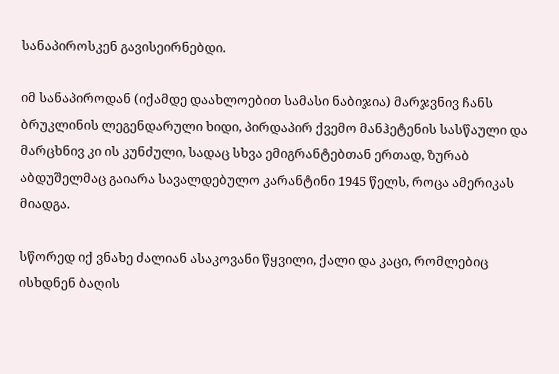სანაპიროსკენ გავისეირნებდი.

იმ სანაპიროდან (იქამდე დაახლოებით სამასი ნაბიჯია) მარჯვნივ ჩანს ბრუკლინის ლეგენდარული ხიდი, პირდაპირ ქვემო მანჰეტენის სასწაული და მარცხნივ კი ის კუნძული, სადაც სხვა ემიგრანტებთან ერთად, ზურაბ აბდუშელმაც გაიარა სავალდებულო კარანტინი 1945 წელს, როცა ამერიკას მიადგა.

სწორედ იქ ვნახე ძალიან ასაკოვანი წყვილი, ქალი და კაცი, რომლებიც ისხდნენ ბაღის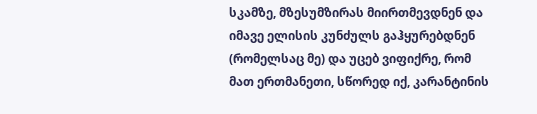სკამზე, მზესუმზირას მიირთმევდნენ და იმავე ელისის კუნძულს გაჰყურებდნენ (რომელსაც მე) და უცებ ვიფიქრე, რომ მათ ერთმანეთი, სწორედ იქ, კარანტინის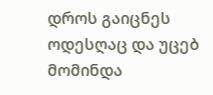დროს გაიცნეს ოდესღაც და უცებ მომინდა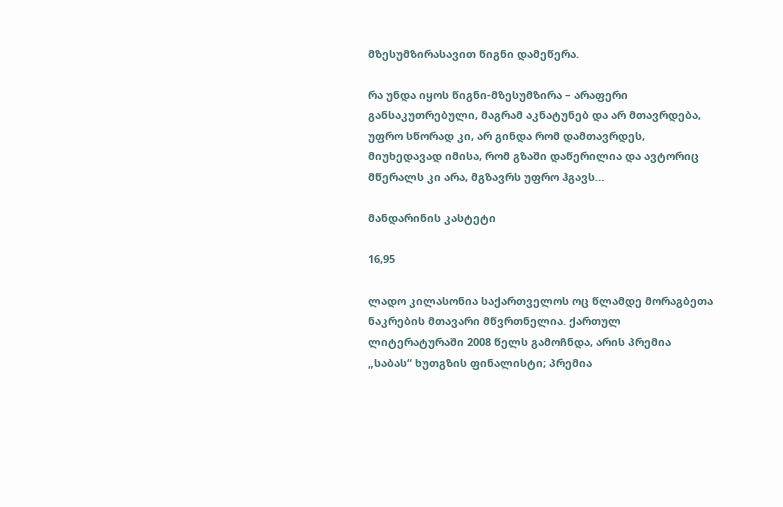მზესუმზირასავით წიგნი დამეწერა.

რა უნდა იყოს წიგნი-მზესუმზირა – არაფერი განსაკუთრებული, მაგრამ აკნატუნებ და არ მთავრდება, უფრო სწორად კი, არ გინდა რომ დამთავრდეს, მიუხედავად იმისა, რომ გზაში დაწერილია და ავტორიც მწერალს კი არა, მგზავრს უფრო ჰგავს…

მანდარინის კასტეტი

16,95

ლადო კილასონია საქართველოს ოც წლამდე მორაგბეთა ნაკრების მთავარი მწვრთნელია. ქართულ ლიტერატურაში 2008 წელს გამოჩნდა, არის პრემია „საბას“ ხუთგზის ფინალისტი; პრემია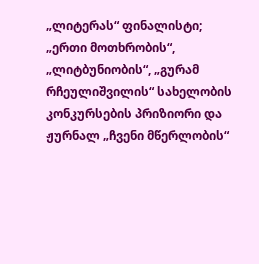„ლიტერას“ ფინალისტი; „ერთი მოთხრობის“, „ლიტბუნიობის“, „გურამ რჩეულიშვილის“ სახელობის კონკურსების პრიზიორი და ჟურნალ „ჩვენი მწერლობის“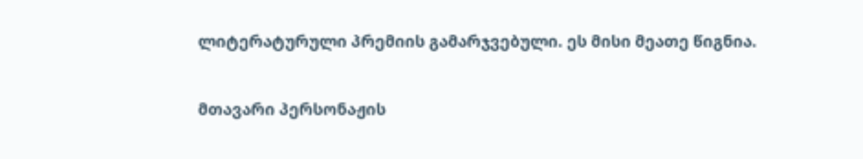ლიტერატურული პრემიის გამარჯვებული. ეს მისი მეათე წიგნია.

მთავარი პერსონაჟის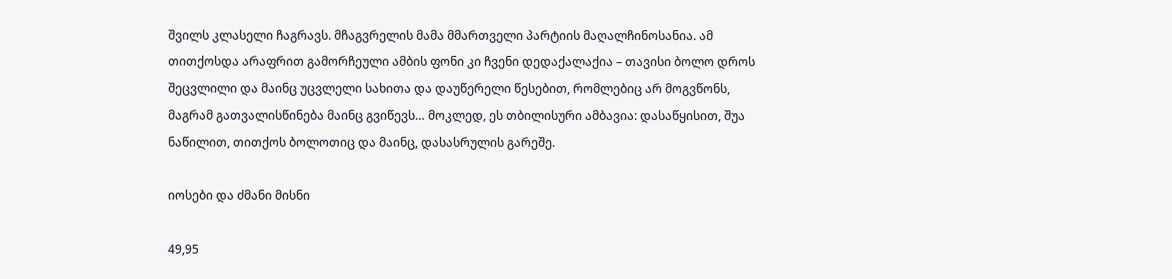შვილს კლასელი ჩაგრავს. მჩაგვრელის მამა მმართველი პარტიის მაღალჩინოსანია. ამ თითქოსდა არაფრით გამორჩეული ამბის ფონი კი ჩვენი დედაქალაქია – თავისი ბოლო დროს შეცვლილი და მაინც უცვლელი სახითა და დაუწერელი წესებით, რომლებიც არ მოგვწონს, მაგრამ გათვალისწინება მაინც გვიწევს… მოკლედ, ეს თბილისური ამბავია: დასაწყისით, შუა ნაწილით, თითქოს ბოლოთიც და მაინც, დასასრულის გარეშე.

იოსები და ძმანი მისნი

49,95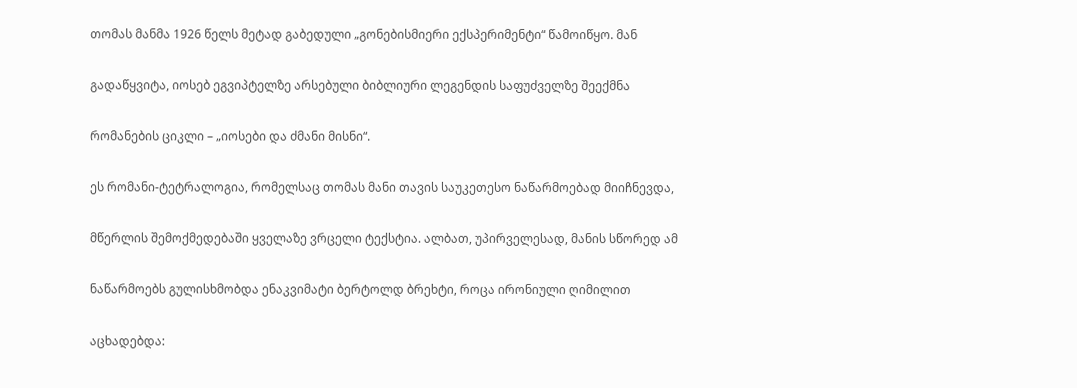თომას მანმა 1926 წელს მეტად გაბედული „გონებისმიერი ექსპერიმენტი“ წამოიწყო. მან

გადაწყვიტა, იოსებ ეგვიპტელზე არსებული ბიბლიური ლეგენდის საფუძველზე შეექმნა

რომანების ციკლი – „იოსები და ძმანი მისნი“.

ეს რომანი-ტეტრალოგია, რომელსაც თომას მანი თავის საუკეთესო ნაწარმოებად მიიჩნევდა,

მწერლის შემოქმედებაში ყველაზე ვრცელი ტექსტია. ალბათ, უპირველესად, მანის სწორედ ამ

ნაწარმოებს გულისხმობდა ენაკვიმატი ბერტოლდ ბრეხტი, როცა ირონიული ღიმილით

აცხადებდა: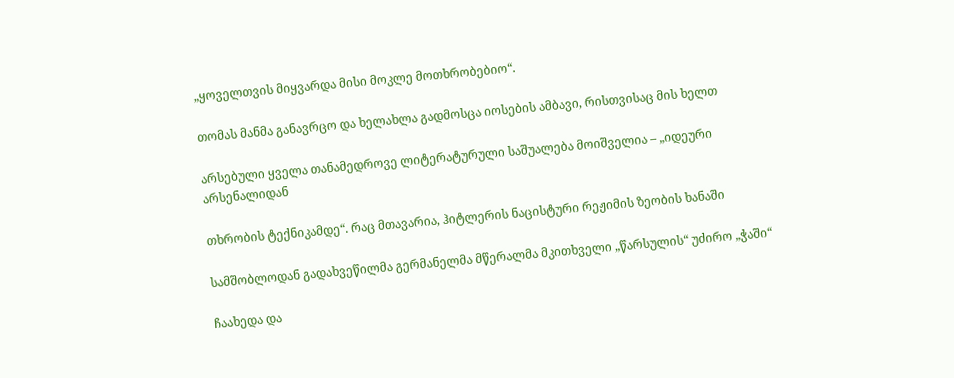„ყოველთვის მიყვარდა მისი მოკლე მოთხრობებიო“.

თომას მანმა განავრცო და ხელახლა გადმოსცა იოსების ამბავი, რისთვისაც მის ხელთ

არსებული ყველა თანამედროვე ლიტერატურული საშუალება მოიშველია – „იდეური არსენალიდან

თხრობის ტექნიკამდე“. რაც მთავარია, ჰიტლერის ნაცისტური რეჟიმის ზეობის ხანაში

სამშობლოდან გადახვეწილმა გერმანელმა მწერალმა მკითხველი „წარსულის“ უძირო „ჭაში“

ჩაახედა და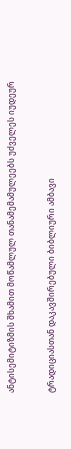ანტისემიტიზმის შხამით მოწამლულ თანამემამულეებს უძველეს იუდეურ

ტრადიციასთან დაკავშირებული ბიბლიური ამბავი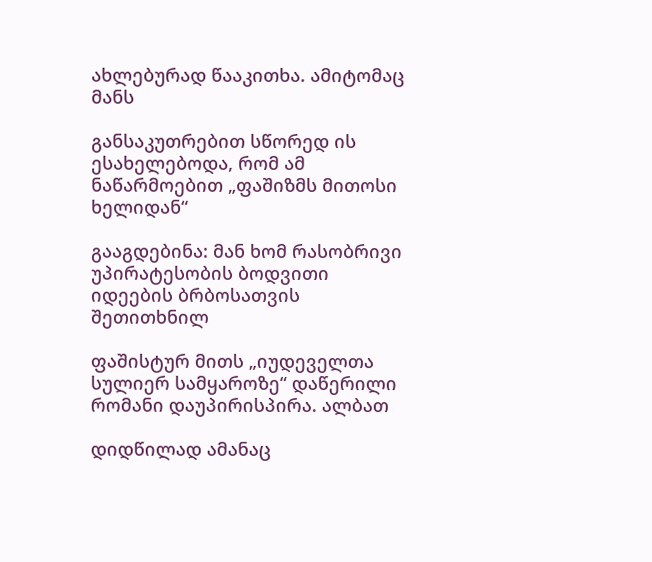ახლებურად წააკითხა. ამიტომაც მანს

განსაკუთრებით სწორედ ის ესახელებოდა, რომ ამ ნაწარმოებით „ფაშიზმს მითოსი ხელიდან“

გააგდებინა: მან ხომ რასობრივი უპირატესობის ბოდვითი იდეების ბრბოსათვის შეთითხნილ

ფაშისტურ მითს „იუდეველთა სულიერ სამყაროზე“ დაწერილი რომანი დაუპირისპირა. ალბათ

დიდწილად ამანაც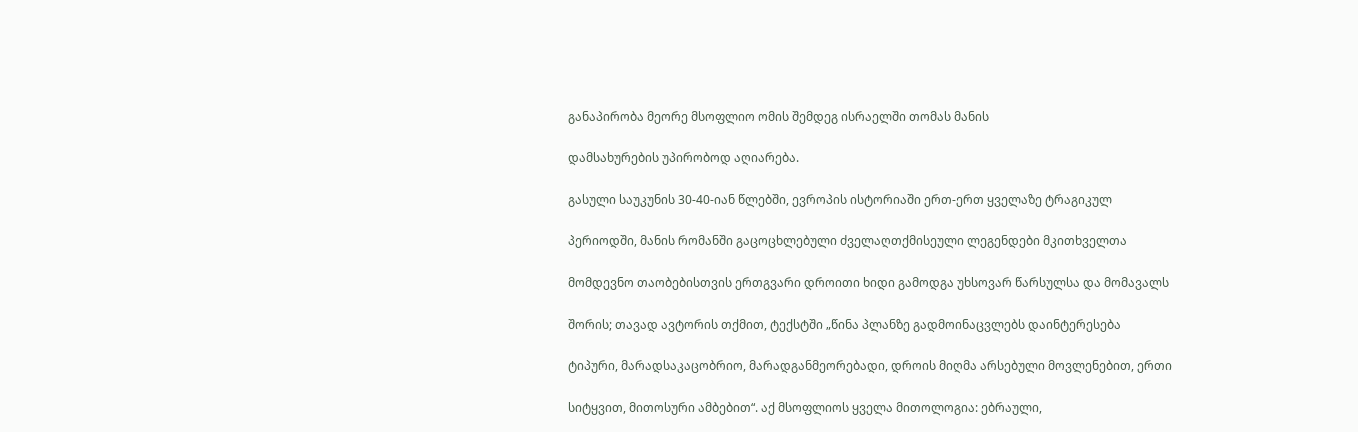განაპირობა მეორე მსოფლიო ომის შემდეგ ისრაელში თომას მანის

დამსახურების უპირობოდ აღიარება.

გასული საუკუნის 30-40-იან წლებში, ევროპის ისტორიაში ერთ-ერთ ყველაზე ტრაგიკულ

პერიოდში, მანის რომანში გაცოცხლებული ძველაღთქმისეული ლეგენდები მკითხველთა

მომდევნო თაობებისთვის ერთგვარი დროითი ხიდი გამოდგა უხსოვარ წარსულსა და მომავალს

შორის; თავად ავტორის თქმით, ტექსტში „წინა პლანზე გადმოინაცვლებს დაინტერესება

ტიპური, მარადსაკაცობრიო, მარადგანმეორებადი, დროის მიღმა არსებული მოვლენებით, ერთი

სიტყვით, მითოსური ამბებით“. აქ მსოფლიოს ყველა მითოლოგია: ებრაული,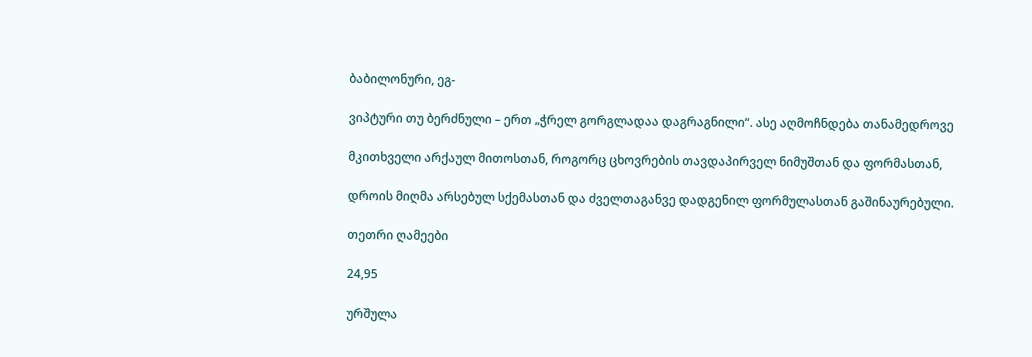ბაბილონური, ეგ-

ვიპტური თუ ბერძნული – ერთ „ჭრელ გორგლადაა დაგრაგნილი“. ასე აღმოჩნდება თანამედროვე

მკითხველი არქაულ მითოსთან, როგორც ცხოვრების თავდაპირველ ნიმუშთან და ფორმასთან,

დროის მიღმა არსებულ სქემასთან და ძველთაგანვე დადგენილ ფორმულასთან გაშინაურებული.

თეთრი ღამეები

24,95

ურშულა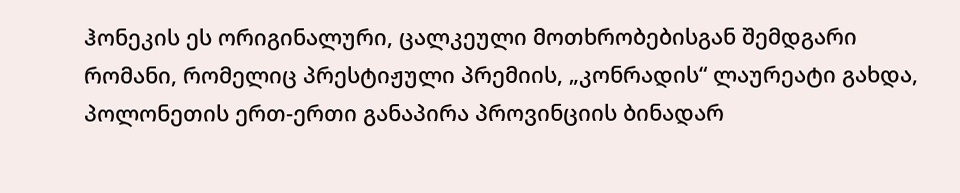ჰონეკის ეს ორიგინალური, ცალკეული მოთხრობებისგან შემდგარი რომანი, რომელიც პრესტიჟული პრემიის, „კონრადის“ ლაურეატი გახდა, პოლონეთის ერთ-ერთი განაპირა პროვინციის ბინადარ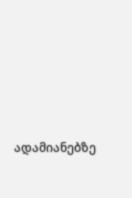ადამიანებზე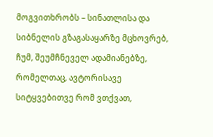მოგვითხრობს – სინათლისა და სიბნელის გზაგასაყარზე მცხოვრებ, ჩუმ, შეუმჩნეველ ადამიანებზე, რომელთაც, ავტორისავე სიტყვებითვე რომ ვთქვათ,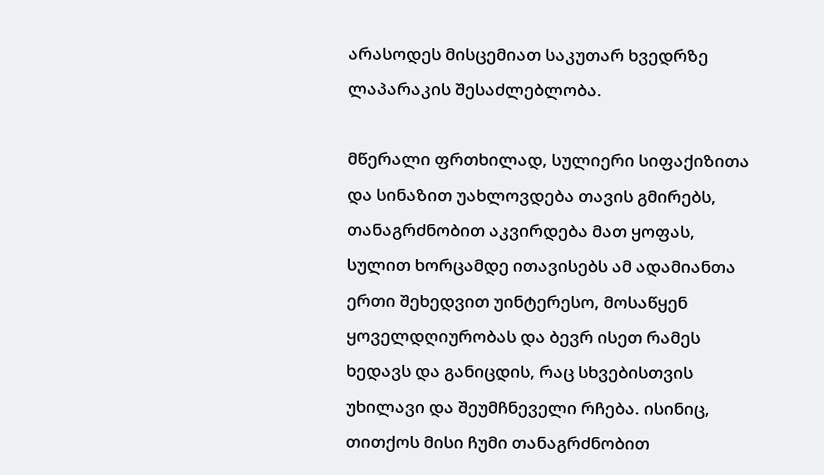არასოდეს მისცემიათ საკუთარ ხვედრზე ლაპარაკის შესაძლებლობა.

მწერალი ფრთხილად, სულიერი სიფაქიზითა და სინაზით უახლოვდება თავის გმირებს, თანაგრძნობით აკვირდება მათ ყოფას, სულით ხორცამდე ითავისებს ამ ადამიანთა ერთი შეხედვით უინტერესო, მოსაწყენ ყოველდღიურობას და ბევრ ისეთ რამეს ხედავს და განიცდის, რაც სხვებისთვის უხილავი და შეუმჩნეველი რჩება. ისინიც, თითქოს მისი ჩუმი თანაგრძნობით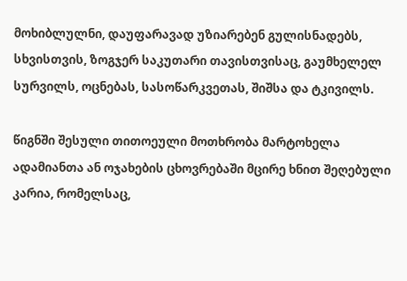მოხიბლულნი, დაუფარავად უზიარებენ გულისნადებს, სხვისთვის, ზოგჯერ საკუთარი თავისთვისაც, გაუმხელელ სურვილს, ოცნებას, სასოწარკვეთას, შიშსა და ტკივილს.

წიგნში შესული თითოეული მოთხრობა მარტოხელა ადამიანთა ან ოჯახების ცხოვრებაში მცირე ხნით შეღებული კარია, რომელსაც,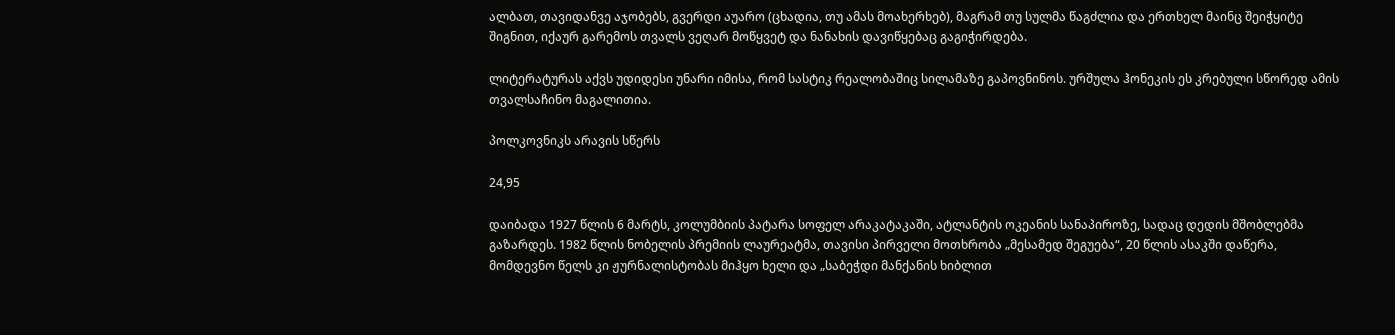ალბათ, თავიდანვე აჯობებს, გვერდი აუარო (ცხადია, თუ ამას მოახერხებ), მაგრამ თუ სულმა წაგძლია და ერთხელ მაინც შეიჭყიტე შიგნით, იქაურ გარემოს თვალს ვეღარ მოწყვეტ და ნანახის დავიწყებაც გაგიჭირდება.

ლიტერატურას აქვს უდიდესი უნარი იმისა, რომ სასტიკ რეალობაშიც სილამაზე გაპოვნინოს. ურშულა ჰონეკის ეს კრებული სწორედ ამის თვალსაჩინო მაგალითია.

პოლკოვნიკს არავის სწერს

24,95

დაიბადა 1927 წლის 6 მარტს, კოლუმბიის პატარა სოფელ არაკატაკაში, ატლანტის ოკეანის სანაპიროზე, სადაც დედის მშობლებმა გაზარდეს. 1982 წლის ნობელის პრემიის ლაურეატმა, თავისი პირველი მოთხრობა „მესამედ შეგუება“, 20 წლის ასაკში დაწერა, მომდევნო წელს კი ჟურნალისტობას მიჰყო ხელი და „საბეჭდი მანქანის ხიბლით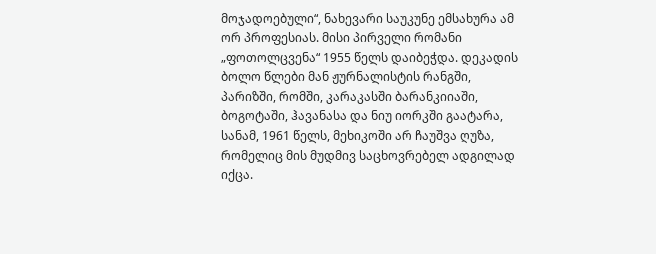მოჯადოებული“, ნახევარი საუკუნე ემსახურა ამ ორ პროფესიას. მისი პირველი რომანი „ფოთოლცვენა“ 1955 წელს დაიბეჭდა. დეკადის ბოლო წლები მან ჟურნალისტის რანგში, პარიზში, რომში, კარაკასში ბარანკიიაში, ბოგოტაში, ჰავანასა და ნიუ იორკში გაატარა, სანამ, 1961 წელს, მეხიკოში არ ჩაუშვა ღუზა, რომელიც მის მუდმივ საცხოვრებელ ადგილად იქცა.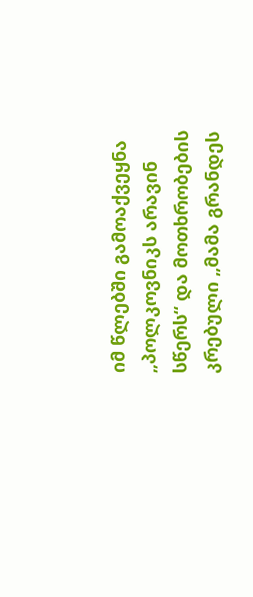იმ წლებში გამოაქვეყნა „პოლკოვნიკს არავინ სწერს“ და მოთხრობების კრებული „მამა გრანდეს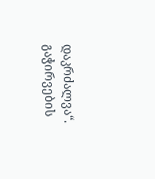დაკრძალვა“. გაჭირვების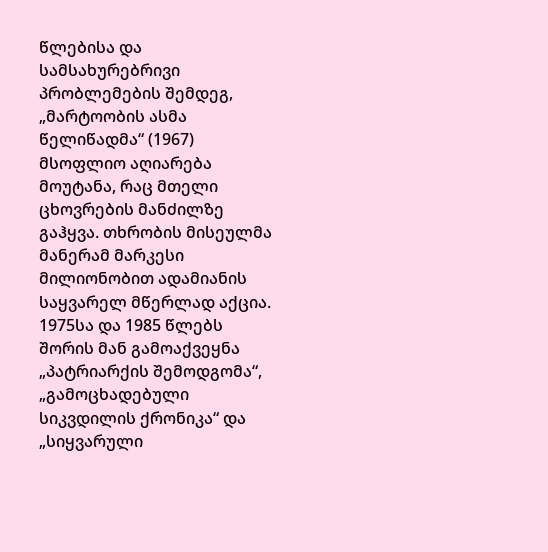წლებისა და სამსახურებრივი პრობლემების შემდეგ, „მარტოობის ასმა წელიწადმა“ (1967) მსოფლიო აღიარება მოუტანა, რაც მთელი ცხოვრების მანძილზე გაჰყვა. თხრობის მისეულმა მანერამ მარკესი მილიონობით ადამიანის საყვარელ მწერლად აქცია. 1975სა და 1985 წლებს შორის მან გამოაქვეყნა „პატრიარქის შემოდგომა“, „გამოცხადებული სიკვდილის ქრონიკა“ და „სიყვარული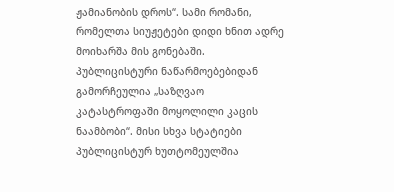ჟამიანობის დროს“. სამი რომანი, რომელთა სიუჟეტები დიდი ხნით ადრე მოიხარშა მის გონებაში. პუბლიცისტური ნაწარმოებებიდან გამორჩეულია „საზღვაო კატასტროფაში მოყოლილი კაცის ნაამბობი“. მისი სხვა სტატიები პუბლიცისტურ ხუთტომეულშია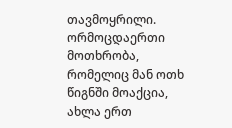თავმოყრილი. ორმოცდაერთი მოთხრობა, რომელიც მან ოთხ წიგნში მოაქცია, ახლა ერთ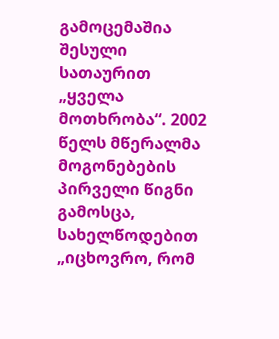გამოცემაშია შესული სათაურით „ყველა მოთხრობა“. 2002 წელს მწერალმა მოგონებების პირველი წიგნი გამოსცა, სახელწოდებით „იცხოვრო, რომ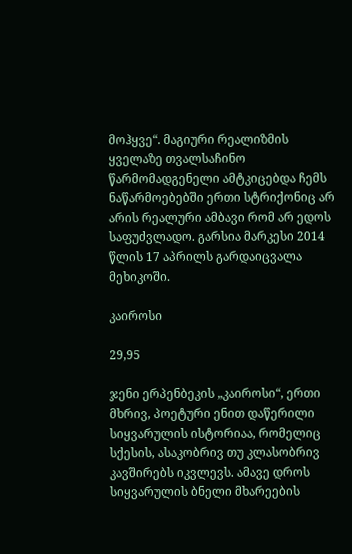მოჰყვე“. მაგიური რეალიზმის ყველაზე თვალსაჩინო წარმომადგენელი ამტკიცებდა ჩემს ნაწარმოებებში ერთი სტრიქონიც არ არის რეალური ამბავი რომ არ ედოს საფუძვლადო. გარსია მარკესი 2014 წლის 17 აპრილს გარდაიცვალა მეხიკოში.

კაიროსი

29,95

ჯენი ერპენბეკის „კაიროსი“, ერთი მხრივ, პოეტური ენით დაწერილი სიყვარულის ისტორიაა, რომელიც სქესის, ასაკობრივ თუ კლასობრივ კავშირებს იკვლევს. ამავე დროს სიყვარულის ბნელი მხარეების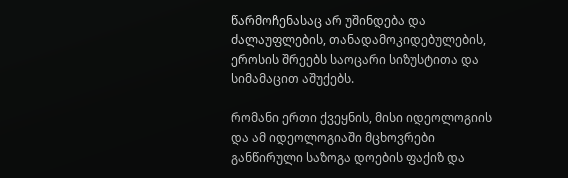წარმოჩენასაც არ უშინდება და ძალაუფლების, თანადამოკიდებულების, ეროსის შრეებს საოცარი სიზუსტითა და სიმამაცით აშუქებს.

რომანი ერთი ქვეყნის, მისი იდეოლოგიის და ამ იდეოლოგიაში მცხოვრები განწირული საზოგა დოების ფაქიზ და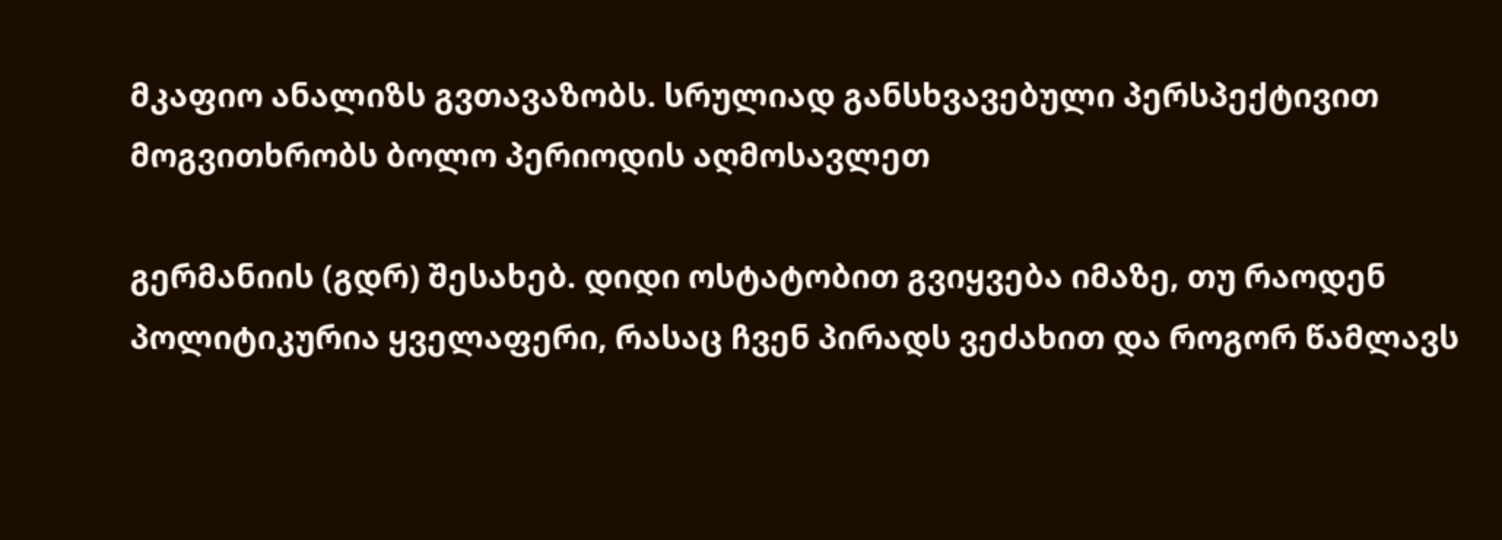მკაფიო ანალიზს გვთავაზობს. სრულიად განსხვავებული პერსპექტივით მოგვითხრობს ბოლო პერიოდის აღმოსავლეთ

გერმანიის (გდრ) შესახებ. დიდი ოსტატობით გვიყვება იმაზე, თუ რაოდენ პოლიტიკურია ყველაფერი, რასაც ჩვენ პირადს ვეძახით და როგორ წამლავს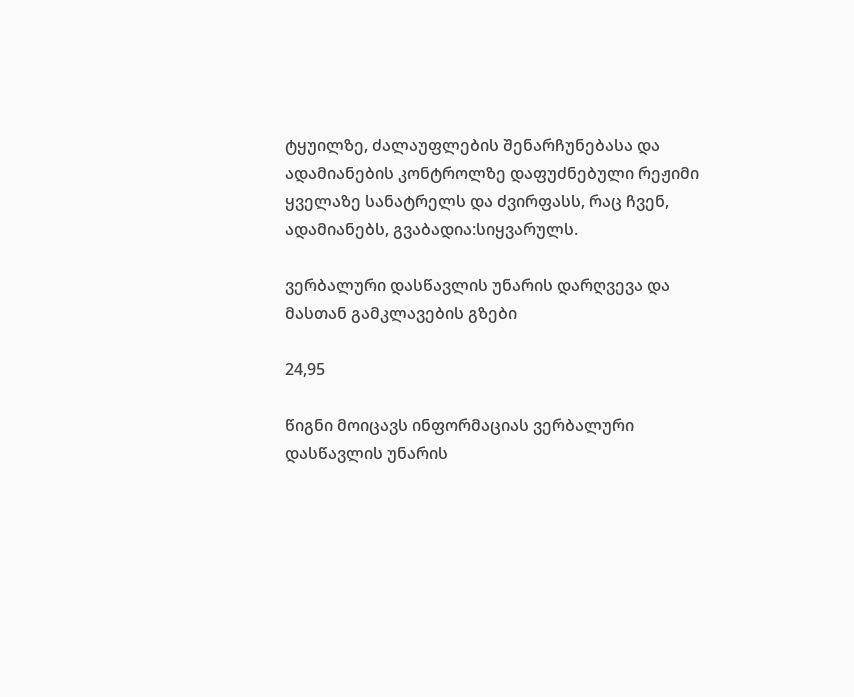ტყუილზე, ძალაუფლების შენარჩუნებასა და ადამიანების კონტროლზე დაფუძნებული რეჟიმი ყველაზე სანატრელს და ძვირფასს, რაც ჩვენ, ადამიანებს, გვაბადია:სიყვარულს.

ვერბალური დასწავლის უნარის დარღვევა და მასთან გამკლავების გზები

24,95

წიგნი მოიცავს ინფორმაციას ვერბალური დასწავლის უნარის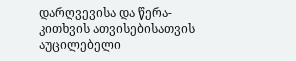დარღვევისა და წერა-კითხვის ათვისებისათვის აუცილებელი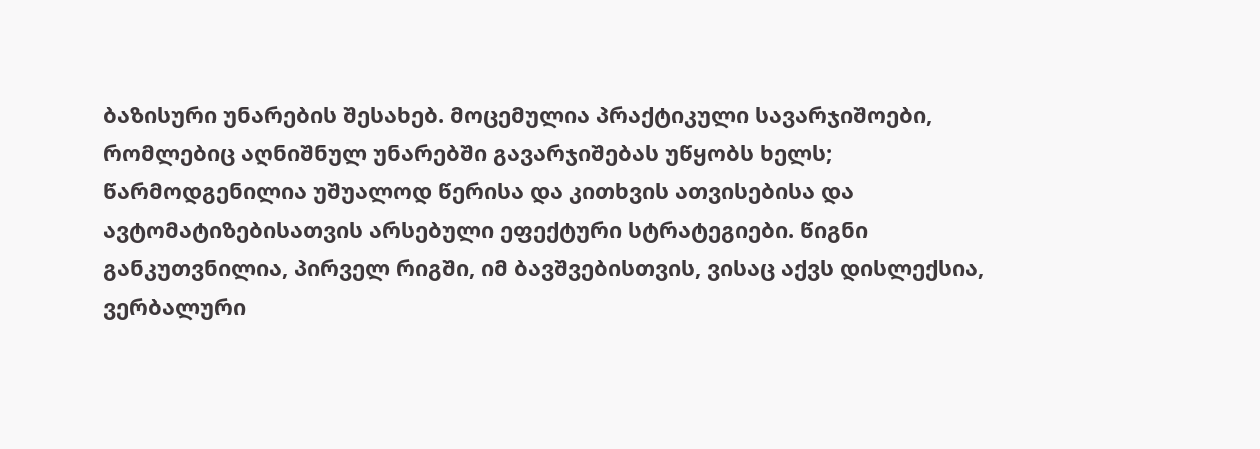ბაზისური უნარების შესახებ. მოცემულია პრაქტიკული სავარჯიშოები, რომლებიც აღნიშნულ უნარებში გავარჯიშებას უწყობს ხელს; წარმოდგენილია უშუალოდ წერისა და კითხვის ათვისებისა და ავტომატიზებისათვის არსებული ეფექტური სტრატეგიები. წიგნი განკუთვნილია, პირველ რიგში, იმ ბავშვებისთვის, ვისაც აქვს დისლექსია, ვერბალური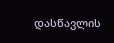დასწავლის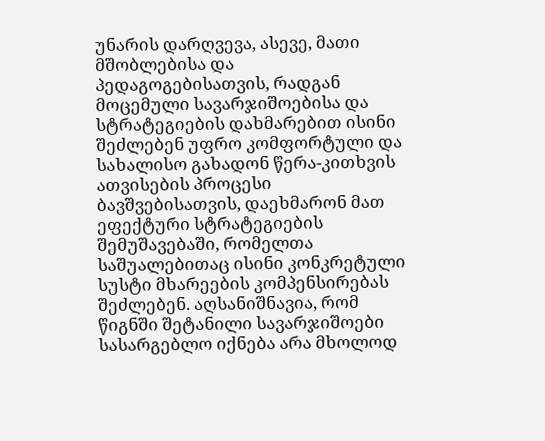უნარის დარღვევა, ასევე, მათი მშობლებისა და პედაგოგებისათვის, რადგან მოცემული სავარჯიშოებისა და სტრატეგიების დახმარებით ისინი შეძლებენ უფრო კომფორტული და სახალისო გახადონ წერა-კითხვის ათვისების პროცესი ბავშვებისათვის, დაეხმარონ მათ ეფექტური სტრატეგიების შემუშავებაში, რომელთა საშუალებითაც ისინი კონკრეტული სუსტი მხარეების კომპენსირებას შეძლებენ. აღსანიშნავია, რომ წიგნში შეტანილი სავარჯიშოები სასარგებლო იქნება არა მხოლოდ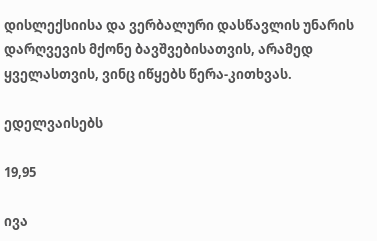დისლექსიისა და ვერბალური დასწავლის უნარის დარღვევის მქონე ბავშვებისათვის, არამედ ყველასთვის, ვინც იწყებს წერა-კითხვას.

ედელვაისებს

19,95

ივა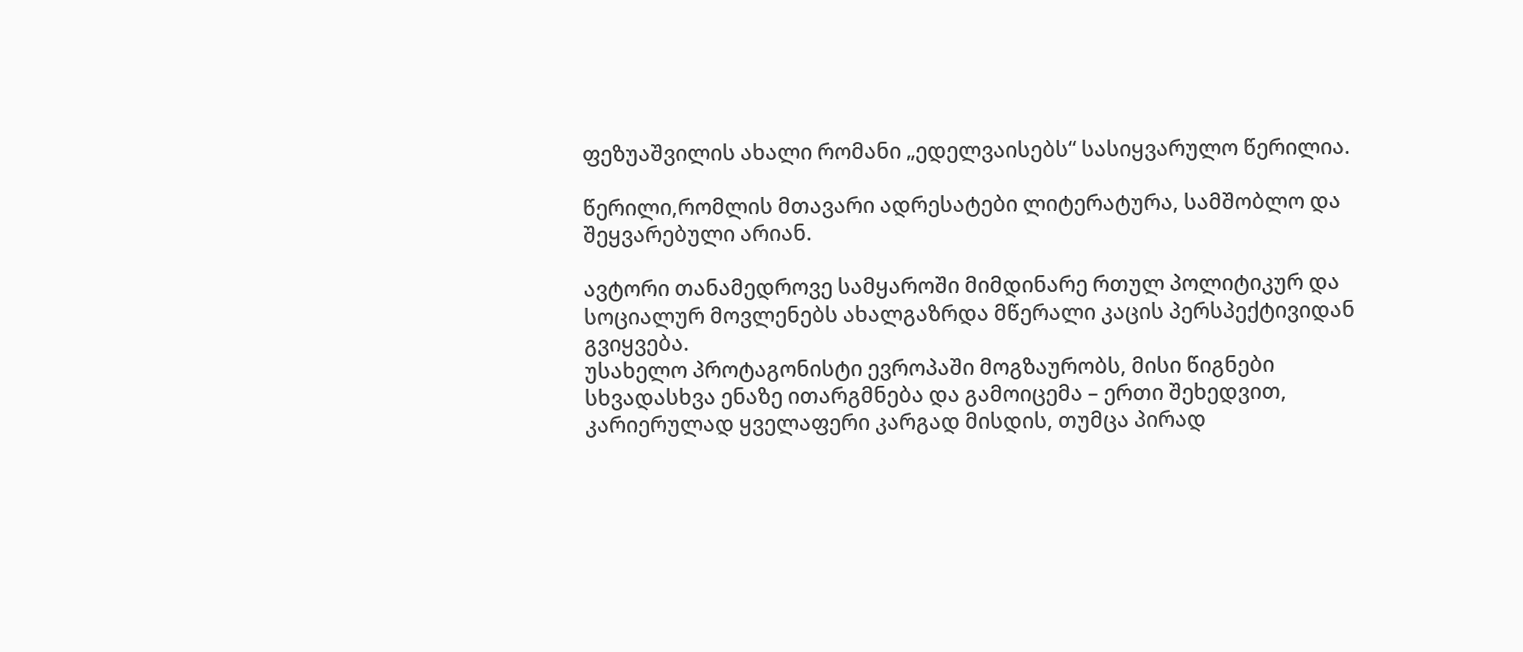ფეზუაშვილის ახალი რომანი „ედელვაისებს“ სასიყვარულო წერილია.

წერილი,რომლის მთავარი ადრესატები ლიტერატურა, სამშობლო და შეყვარებული არიან.

ავტორი თანამედროვე სამყაროში მიმდინარე რთულ პოლიტიკურ და სოციალურ მოვლენებს ახალგაზრდა მწერალი კაცის პერსპექტივიდან გვიყვება.
უსახელო პროტაგონისტი ევროპაში მოგზაურობს, მისი წიგნები სხვადასხვა ენაზე ითარგმნება და გამოიცემა – ერთი შეხედვით, კარიერულად ყველაფერი კარგად მისდის, თუმცა პირად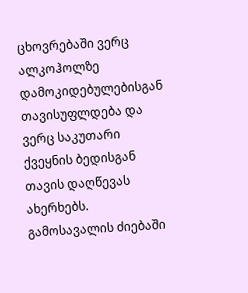ცხოვრებაში ვერც ალკოჰოლზე დამოკიდებულებისგან თავისუფლდება და ვერც საკუთარი ქვეყნის ბედისგან თავის დაღწევას ახერხებს. გამოსავალის ძიებაში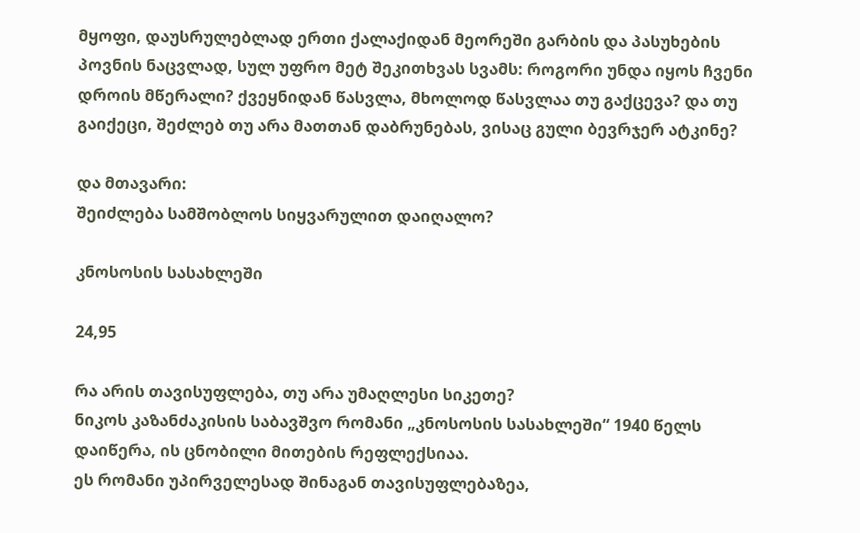მყოფი, დაუსრულებლად ერთი ქალაქიდან მეორეში გარბის და პასუხების პოვნის ნაცვლად, სულ უფრო მეტ შეკითხვას სვამს: როგორი უნდა იყოს ჩვენი დროის მწერალი? ქვეყნიდან წასვლა, მხოლოდ წასვლაა თუ გაქცევა? და თუ გაიქეცი, შეძლებ თუ არა მათთან დაბრუნებას, ვისაც გული ბევრჯერ ატკინე?

და მთავარი:
შეიძლება სამშობლოს სიყვარულით დაიღალო?

კნოსოსის სასახლეში

24,95

რა არის თავისუფლება, თუ არა უმაღლესი სიკეთე?
ნიკოს კაზანძაკისის საბავშვო რომანი „კნოსოსის სასახლეში“ 1940 წელს დაიწერა, ის ცნობილი მითების რეფლექსიაა.
ეს რომანი უპირველესად შინაგან თავისუფლებაზეა,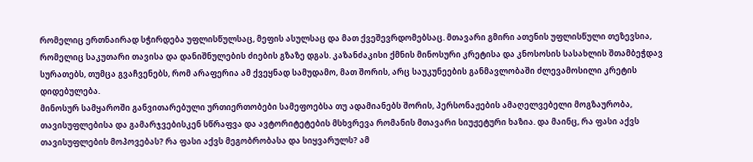რომელიც ერთნაირად სჭირდება უფლისწულსაც, მეფის ასულსაც და მათ ქვეშევრდომებსაც. მთავარი გმირი ათენის უფლისწული თეზევსია, რომელიც საკუთარი თავისა და დანიშნულების ძიების გზაზე დგას. კაზანძაკისი ქმნის მინოსური კრეტისა და კნოსოსის სასახლის შთამბეჭდავ სურათებს, თუმცა გვაჩვენებს, რომ არაფერია ამ ქვეყნად სამუდამო, მათ შორის, არც საუკუნეების განმავლობაში ძლევამოსილი კრეტის დიდებულება.
მინოსურ სამყაროში განვითარებული ურთიერთობები სამეფოებსა თუ ადამიანებს შორის, პერსონაჟების ამაღელვებელი მოგზაურობა, თავისუფლებისა და გამარჯვებისკენ სწრაფვა და ავტორიტეტების მსხვრევა რომანის მთავარი სიუჟეტური ხაზია. და მაინც, რა ფასი აქვს თავისუფლების მოპოვებას? რა ფასი აქვს მეგობრობასა და სიყვარულს? ამ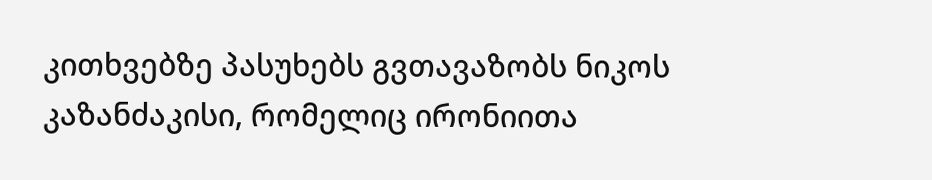კითხვებზე პასუხებს გვთავაზობს ნიკოს კაზანძაკისი, რომელიც ირონიითა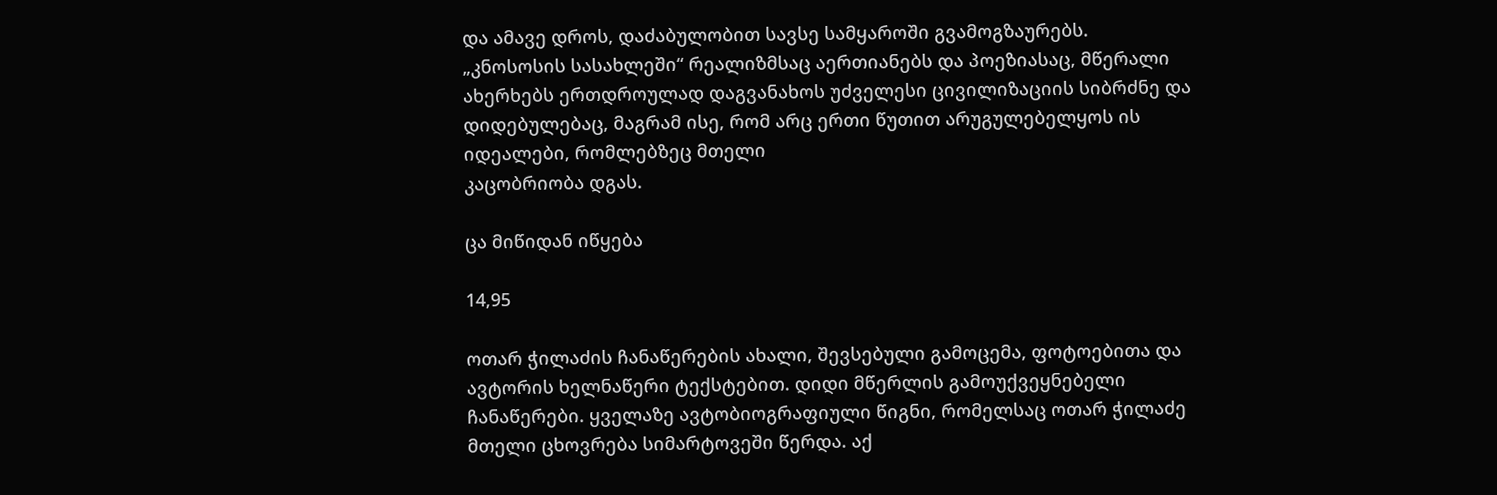და ამავე დროს, დაძაბულობით სავსე სამყაროში გვამოგზაურებს.
„კნოსოსის სასახლეში“ რეალიზმსაც აერთიანებს და პოეზიასაც, მწერალი ახერხებს ერთდროულად დაგვანახოს უძველესი ცივილიზაციის სიბრძნე და დიდებულებაც, მაგრამ ისე, რომ არც ერთი წუთით არუგულებელყოს ის იდეალები, რომლებზეც მთელი
კაცობრიობა დგას.

ცა მიწიდან იწყება

14,95

ოთარ ჭილაძის ჩანაწერების ახალი, შევსებული გამოცემა, ფოტოებითა და ავტორის ხელნაწერი ტექსტებით. დიდი მწერლის გამოუქვეყნებელი ჩანაწერები. ყველაზე ავტობიოგრაფიული წიგნი, რომელსაც ოთარ ჭილაძე მთელი ცხოვრება სიმარტოვეში წერდა. აქ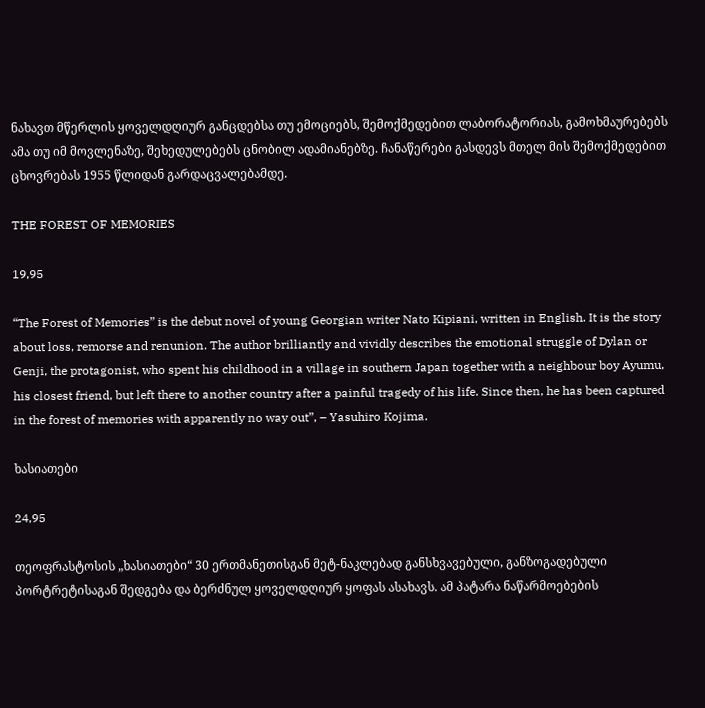ნახავთ მწერლის ყოველდღიურ განცდებსა თუ ემოციებს, შემოქმედებით ლაბორატორიას, გამოხმაურებებს ამა თუ იმ მოვლენაზე, შეხედულებებს ცნობილ ადამიანებზე. ჩანაწერები გასდევს მთელ მის შემოქმედებით ცხოვრებას 1955 წლიდან გარდაცვალებამდე.

THE FOREST OF MEMORIES

19,95

“The Forest of Memories” is the debut novel of young Georgian writer Nato Kipiani, written in English. It is the story about loss, remorse and renunion. The author brilliantly and vividly describes the emotional struggle of Dylan or Genji, the protagonist, who spent his childhood in a village in southern Japan together with a neighbour boy Ayumu, his closest friend, but left there to another country after a painful tragedy of his life. Since then, he has been captured in the forest of memories with apparently no way out”, – Yasuhiro Kojima.

ხასიათები

24,95

თეოფრასტოსის „ხასიათები“ 30 ერთმანეთისგან მეტ-ნაკლებად განსხვავებული, განზოგადებული პორტრეტისაგან შედგება და ბერძნულ ყოველდღიურ ყოფას ასახავს. ამ პატარა ნაწარმოებების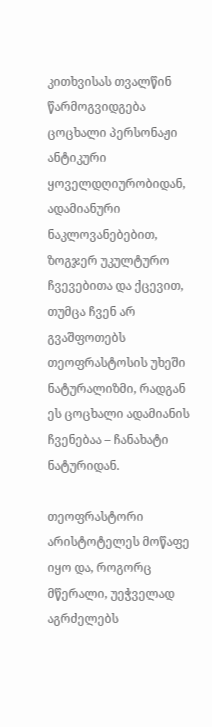კითხვისას თვალწინ წარმოგვიდგება ცოცხალი პერსონაჟი ანტიკური ყოველდღიურობიდან, ადამიანური ნაკლოვანებებით, ზოგჯერ უკულტურო ჩვევებითა და ქცევით, თუმცა ჩვენ არ გვაშფოთებს თეოფრასტოსის უხეში ნატურალიზმი, რადგან ეს ცოცხალი ადამიანის ჩვენებაა – ჩანახატი ნატურიდან.

თეოფრასტორი არისტოტელეს მოწაფე იყო და, როგორც მწერალი, უეჭველად აგრძელებს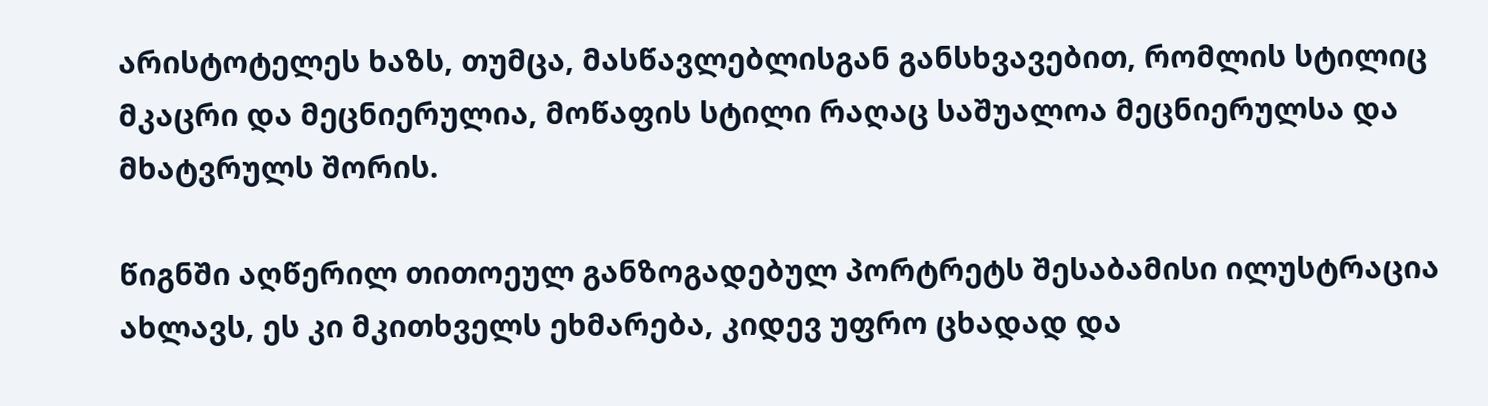არისტოტელეს ხაზს, თუმცა, მასწავლებლისგან განსხვავებით, რომლის სტილიც მკაცრი და მეცნიერულია, მოწაფის სტილი რაღაც საშუალოა მეცნიერულსა და მხატვრულს შორის.

წიგნში აღწერილ თითოეულ განზოგადებულ პორტრეტს შესაბამისი ილუსტრაცია ახლავს, ეს კი მკითხველს ეხმარება, კიდევ უფრო ცხადად და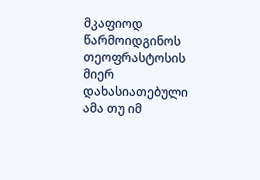მკაფიოდ წარმოიდგინოს თეოფრასტოსის მიერ დახასიათებული ამა თუ იმ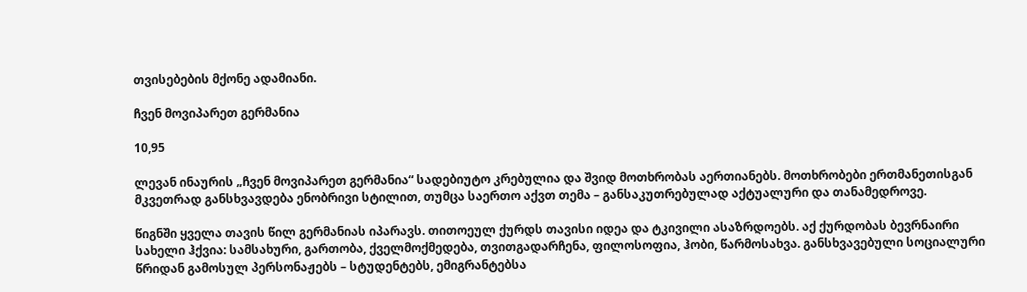თვისებების მქონე ადამიანი.

ჩვენ მოვიპარეთ გერმანია

10,95

ლევან ინაურის „ჩვენ მოვიპარეთ გერმანია“ სადებიუტო კრებულია და შვიდ მოთხრობას აერთიანებს. მოთხრობები ერთმანეთისგან მკვეთრად განსხვავდება ენობრივი სტილით, თუმცა საერთო აქვთ თემა – განსაკუთრებულად აქტუალური და თანამედროვე.

წიგნში ყველა თავის წილ გერმანიას იპარავს. თითოეულ ქურდს თავისი იდეა და ტკივილი ასაზრდოებს. აქ ქურდობას ბევრნაირი სახელი ჰქვია: სამსახური, გართობა, ქველმოქმედება, თვითგადარჩენა, ფილოსოფია, ჰობი, წარმოსახვა. განსხვავებული სოციალური წრიდან გამოსულ პერსონაჟებს – სტუდენტებს, ემიგრანტებსა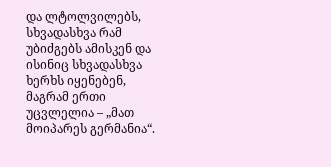და ლტოლვილებს, სხვადასხვა რამ უბიძგებს ამისკენ და ისინიც სხვადასხვა ხერხს იყენებენ, მაგრამ ერთი უცვლელია – „მათ მოიპარეს გერმანია“.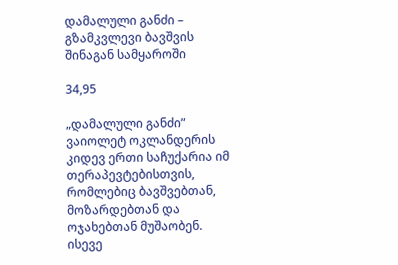დამალული განძი – გზამკვლევი ბავშვის შინაგან სამყაროში

34,95

„დამალული განძი” ვაიოლეტ ოკლანდერის კიდევ ერთი საჩუქარია იმ თერაპევტებისთვის, რომლებიც ბავშვებთან, მოზარდებთან და ოჯახებთან მუშაობენ. ისევე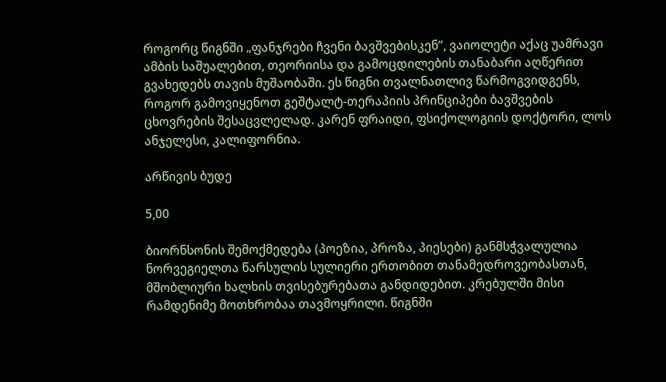როგორც წიგნში „ფანჯრები ჩვენი ბავშვებისკენ”, ვაიოლეტი აქაც უამრავი ამბის საშუალებით, თეორიისა და გამოცდილების თანაბარი აღწერით გვახედებს თავის მუშაობაში. ეს წიგნი თვალნათლივ წარმოგვიდგენს, როგორ გამოვიყენოთ გეშტალტ-თერაპიის პრინციპები ბავშვების ცხოვრების შესაცვლელად. კარენ ფრაიდი, ფსიქოლოგიის დოქტორი, ლოს ანჯელესი, კალიფორნია.

არწივის ბუდე

5,00

ბიორნსონის შემოქმედება (პოეზია, პროზა, პიესები) განმსჭვალულია ნორვეგიელთა წარსულის სულიერი ერთობით თანამედროვეობასთან, მშობლიური ხალხის თვისებურებათა განდიდებით. კრებულში მისი რამდენიმე მოთხრობაა თავმოყრილი. წიგნში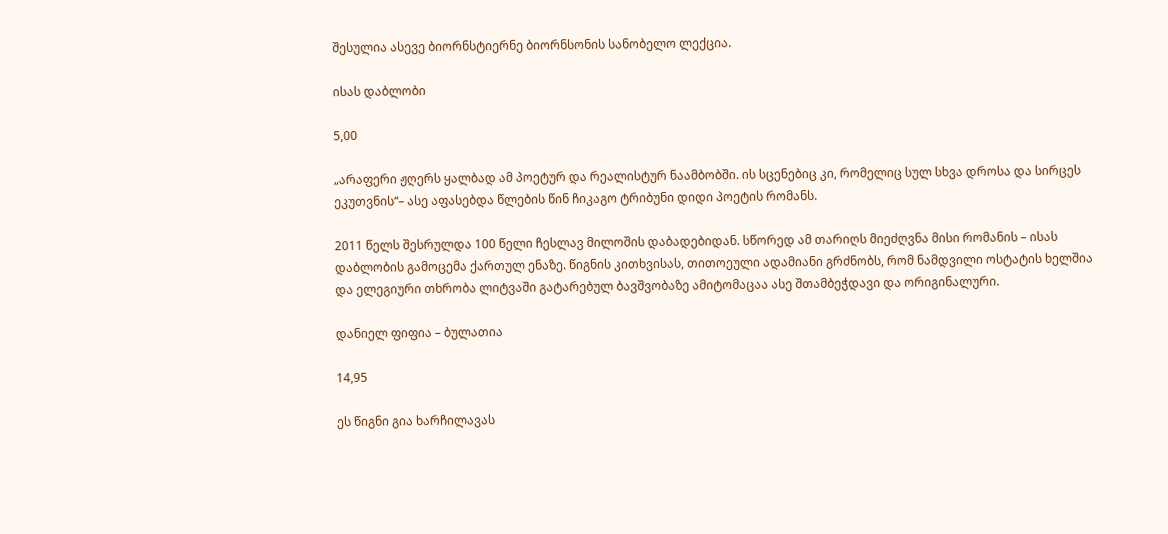შესულია ასევე ბიორნსტიერნე ბიორნსონის სანობელო ლექცია.

ისას დაბლობი

5,00

„არაფერი ჟღერს ყალბად ამ პოეტურ და რეალისტურ ნაამბობში. ის სცენებიც კი, რომელიც სულ სხვა დროსა და სირცეს ეკუთვნის“– ასე აფასებდა წლების წინ ჩიკაგო ტრიბუნი დიდი პოეტის რომანს.

2011 წელს შესრულდა 100 წელი ჩესლავ მილოშის დაბადებიდან. სწორედ ამ თარიღს მიეძღვნა მისი რომანის – ისას დაბლობის გამოცემა ქართულ ენაზე. წიგნის კითხვისას, თითოეული ადამიანი გრძნობს, რომ ნამდვილი ოსტატის ხელშია და ელეგიური თხრობა ლიტვაში გატარებულ ბავშვობაზე ამიტომაცაა ასე შთამბეჭდავი და ორიგინალური.

დანიელ ფიფია – ბულათია

14,95

ეს წიგნი გია ხარჩილავას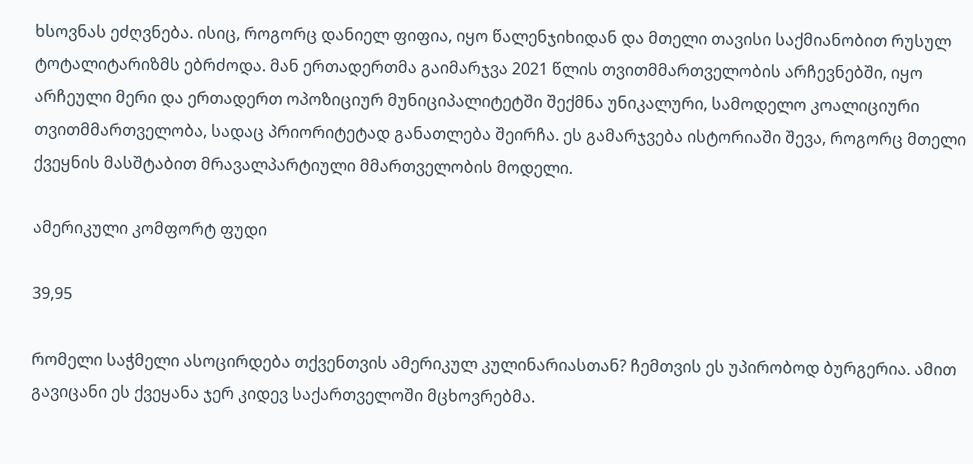ხსოვნას ეძღვნება. ისიც, როგორც დანიელ ფიფია, იყო წალენჯიხიდან და მთელი თავისი საქმიანობით რუსულ ტოტალიტარიზმს ებრძოდა. მან ერთადერთმა გაიმარჯვა 2021 წლის თვითმმართველობის არჩევნებში, იყო არჩეული მერი და ერთადერთ ოპოზიციურ მუნიციპალიტეტში შექმნა უნიკალური, სამოდელო კოალიციური თვითმმართველობა, სადაც პრიორიტეტად განათლება შეირჩა. ეს გამარჯვება ისტორიაში შევა, როგორც მთელი ქვეყნის მასშტაბით მრავალპარტიული მმართველობის მოდელი.

ამერიკული კომფორტ ფუდი

39,95

რომელი საჭმელი ასოცირდება თქვენთვის ამერიკულ კულინარიასთან? ჩემთვის ეს უპირობოდ ბურგერია. ამით გავიცანი ეს ქვეყანა ჯერ კიდევ საქართველოში მცხოვრებმა.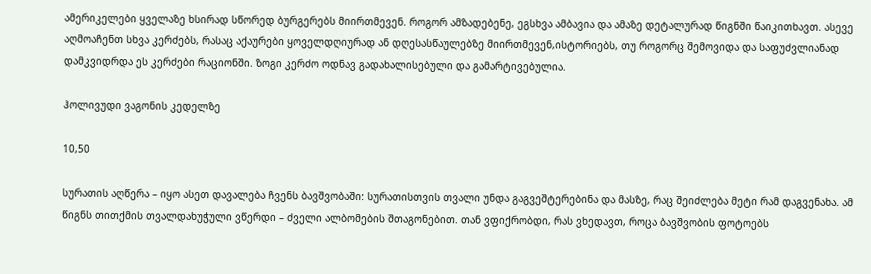ამერიკელები ყველაზე ხსირად სწორედ ბურგერებს მიირთმევენ. როგორ ამზადებენე, ეგსხვა ამბავია და ამაზე დეტალურად წიგნში წაიკითხავთ. ასევე აღმოაჩენთ სხვა კერძებს, რასაც აქაურები ყოველდღიურად ან დღესასწაულებზე მიირთმევენ,ისტორიებს, თუ როგორც შემოვიდა და საფუძვლიანად დამკვიდრდა ეს კერძები რაციონში. ზოგი კერძო ოდნავ გადახალისებული და გამარტივებულია.

ჰოლივუდი ვაგონის კედელზე

10,50

სურათის აღწერა – იყო ასეთ დავალება ჩვენს ბავშვობაში: სურათისთვის თვალი უნდა გაგვეშტერებინა და მასზე, რაც შეიძლება მეტი რამ დაგვენახა. ამ წიგნს თითქმის თვალდახუჭული ვწერდი – ძველი ალბომების შთაგონებით. თან ვფიქრობდი, რას ვხედავთ, როცა ბავშვობის ფოტოებს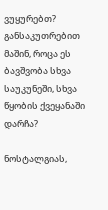ვუყურებთ? განსაკუთრებით მაშინ, როცა ეს ბავშვობა სხვა საუკუნეში, სხვა წყობის ქვეყანაში დარჩა?

ნოსტალგიას,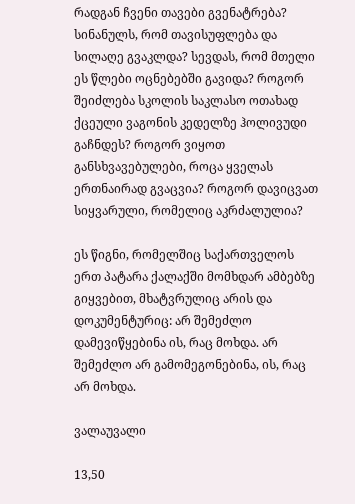რადგან ჩვენი თავები გვენატრება? სინანულს, რომ თავისუფლება და სილაღე გვაკლდა? სევდას, რომ მთელი ეს წლები ოცნებებში გავიდა? როგორ შეიძლება სკოლის საკლასო ოთახად ქცეული ვაგონის კედელზე ჰოლივუდი გაჩნდეს? როგორ ვიყოთ განსხვავებულები, როცა ყველას ერთნაირად გვაცვია? როგორ დავიცვათ სიყვარული, რომელიც აკრძალულია?

ეს წიგნი, რომელშიც საქართველოს ერთ პატარა ქალაქში მომხდარ ამბებზე გიყვებით, მხატვრულიც არის და დოკუმენტურიც: არ შემეძლო დამევიწყებინა ის, რაც მოხდა. არ შემეძლო არ გამომეგონებინა, ის, რაც არ მოხდა.

ვალაუვალი

13,50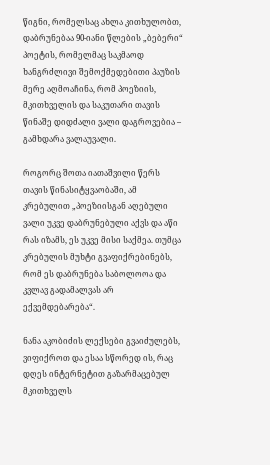წიგნი, რომელსაც ახლა კითხულობთ, დაბრუნებაა 90-იანი წლების „ბებერი“ პოეტის, რომელმაც საკმაოდ ხანგრძლივი შემოქმედებითი პაუზის მერე აღმოაჩინა, რომ პოეზიის, მკითხველის და საკუთარი თავის წინაშე დიდძალი ვალი დაგროვებია – გამხდარა ვალაუვალი.

როგორც შოთა იათაშვილი წერს თავის წინასიტყვაობაში, ამ კრებულით „პოეზიისგან აღებული ვალი უკვე დაბრუნებული აქვს და აწი რას იზამს, ეს უკვე მისი საქმეა. თუმცა კრებულის მუხტი გვაფიქრებინებს, რომ ეს დაბრუნება საბოლოოა და კვლავ გადამალვას არ ექვემდებარება“.

ნანა აკობიძის ლექსები გვაიძულებს, ვიფიქროთ და ესაა სწორედ ის, რაც დღეს ინტერნეტით გაზარმაცებულ მკითხველს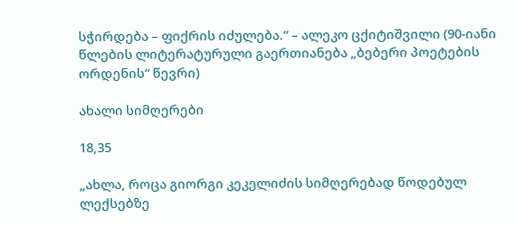სჭირდება – ფიქრის იძულება.“ – ალეკო ცქიტიშვილი (90-იანი წლების ლიტერატურული გაერთიანება „ბებერი პოეტების ორდენის“ წევრი)

ახალი სიმღერები

18,35

„ახლა, როცა გიორგი კეკელიძის სიმღერებად წოდებულ ლექსებზე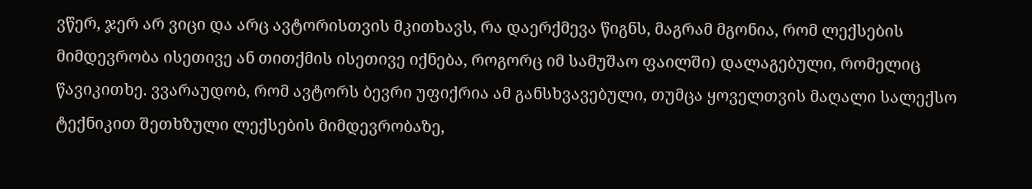ვწერ, ჯერ არ ვიცი და არც ავტორისთვის მკითხავს, რა დაერქმევა წიგნს, მაგრამ მგონია, რომ ლექსების მიმდევრობა ისეთივე ან თითქმის ისეთივე იქნება, როგორც იმ სამუშაო ფაილში) დალაგებული, რომელიც წავიკითხე. ვვარაუდობ, რომ ავტორს ბევრი უფიქრია ამ განსხვავებული, თუმცა ყოველთვის მაღალი სალექსო ტექნიკით შეთხზული ლექსების მიმდევრობაზე,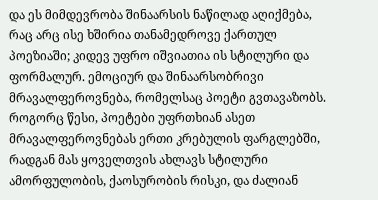და ეს მიმდევრობა შინაარსის ნაწილად აღიქმება, რაც არც ისე ხშირია თანამედროვე ქართულ პოეზიაში; კიდევ უფრო იშვიათია ის სტილური და ფორმალურ. ემოციურ და შინაარსობრივი მრავალფეროვნება, რომელსაც პოეტი გვთავაზობს. როგორც წესი, პოეტები უფრთხიან ასეთ მრავალფეროვნებას ერთი კრებულის ფარგლებში, რადგან მას ყოველთვის ახლავს სტილური ამორფულობის, ქაოსურობის რისკი, და ძალიან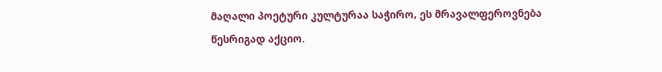მაღალი პოეტური კულტურაა საჭირო, ეს მრავალფეროვნება წესრიგად აქციო.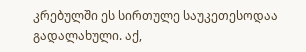კრებულში ეს სირთულე საუკეთესოდაა გადალახული. აქ,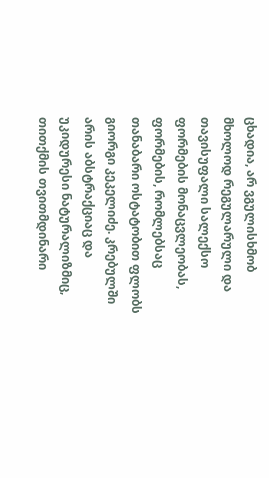ცხადია, არ ვგულისხმობ მხოლოდ რეგულარული და თავისუფალი სალექსო ფორმების მონაცვლეობას, ფორმების, რომლებსაც თანაბარი ოსტატობით ფლობს გიორგი კეკელიძე. კრებულში არის აბსტრაქციაც და უკიდურესი ნატურალიზმიც, თითქმის თვითმდინარი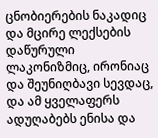ცნობიერების ნაკადიც და მცირე ლექსების დაწურული ლაკონიზმიც, ირონიაც და შეუნიღბავი სევდაც, და ამ ყველაფერს ადუღაბებს ენისა და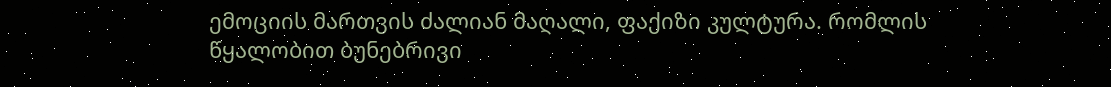ემოციის მართვის ძალიან მაღალი, ფაქიზი კულტურა. რომლის წყალობით ბუნებრივი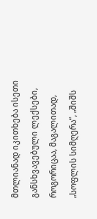მთლიანად იკითხება ისეთი განსხვავებული ლექსები, როგორიცაა, მაგალითად, „სოფლის სიმღერა“, „შიშს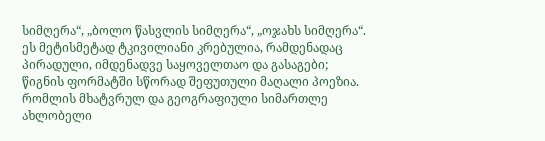სიმღერა“, „ბოლო წასვლის სიმღერა“, „ოჯახს სიმღერა“. ეს მეტისმეტად ტკივილიანი კრებულია, რამდენადაც პირადული, იმდენადვე საყოველთაო და გასაგები; წიგნის ფორმატში სწორად შეფუთული მაღალი პოეზია. რომლის მხატვრულ და გეოგრაფიული სიმართლე ახლობელი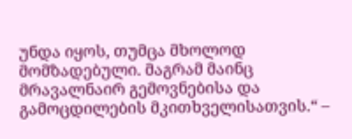უნდა იყოს, თუმცა მხოლოდ მომზადებული. მაგრამ მაინც მრავალნაირ გემოვნებისა და გამოცდილების მკითხველისათვის.“ –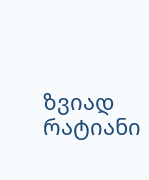ზვიად რატიანი